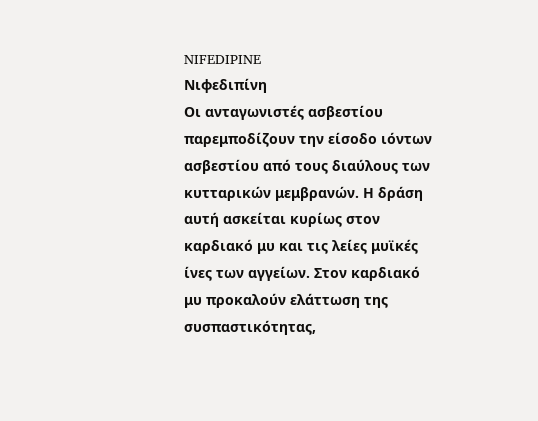NIFEDIPINE
Νιφεδιπίνη
Οι ανταγωνιστές ασβεστίου παρεμποδίζουν την είσοδο ιόντων ασβεστίου από τους διαύλους των κυτταρικών μεμβρανών. Η δράση αυτή ασκείται κυρίως στον καρδιακό μυ και τις λείες μυϊκές ίνες των αγγείων. Στον καρδιακό μυ προκαλούν ελάττωση της συσπαστικότητας,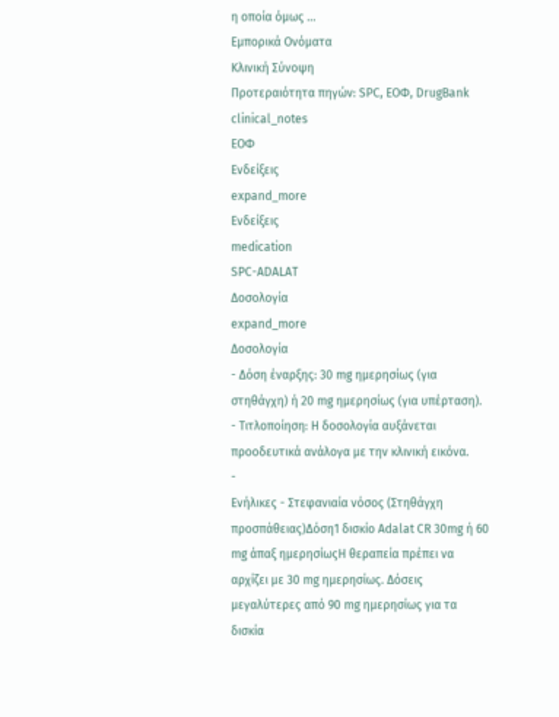η οποία όμως …
Εμπορικά Ονόματα
Κλινική Σύνοψη
Προτεραιότητα πηγών: SPC, ΕΟΦ, DrugBank
clinical_notes
ΕΟΦ
Ενδείξεις
expand_more
Ενδείξεις
medication
SPC-ADALAT
Δοσολογία
expand_more
Δοσολογία
- Δόση έναρξης: 30 mg ημερησίως (για στηθάγχη) ή 20 mg ημερησίως (για υπέρταση).
- Τιτλοποίηση: Η δοσολογία αυξάνεται προοδευτικά ανάλογα με την κλινική εικόνα.
-
Ενήλικες - Στεφανιαία νόσος (Στηθάγχη προσπάθειας)Δόση1 δισκίο Adalat CR 30mg ή 60 mg άπαξ ημερησίωςΗ θεραπεία πρέπει να αρχίζει με 30 mg ημερησίως. Δόσεις μεγαλύτερες από 90 mg ημερησίως για τα δισκία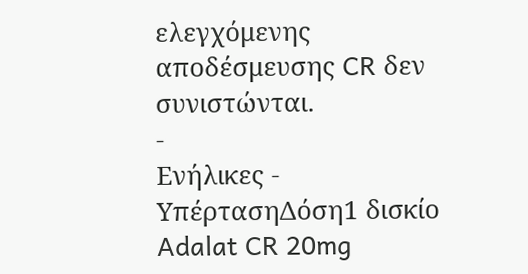ελεγχόμενης αποδέσμευσης CR δεν συνιστώνται.
-
Ενήλικες - ΥπέρτασηΔόση1 δισκίο Adalat CR 20mg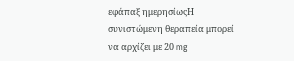εφάπαξ ημερησίωςΗ συνιστώμενη θεραπεία μπορεί να αρχίζει με 20 mg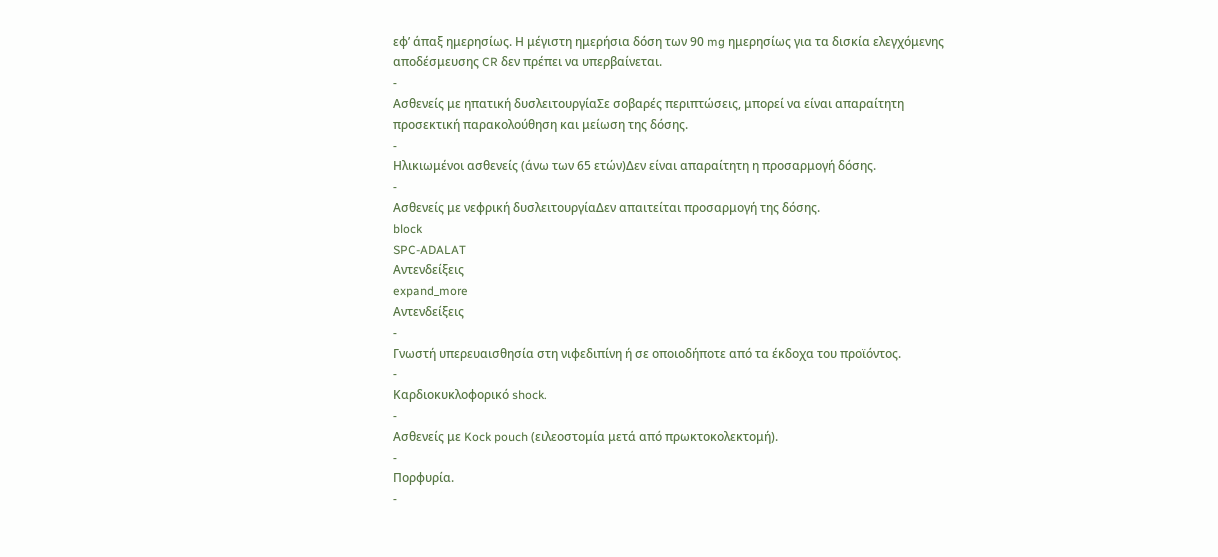εφ’ άπαξ ημερησίως. Η μέγιστη ημερήσια δόση των 90 mg ημερησίως για τα δισκία ελεγχόμενης αποδέσμευσης CR δεν πρέπει να υπερβαίνεται.
-
Ασθενείς με ηπατική δυσλειτουργίαΣε σοβαρές περιπτώσεις, μπορεί να είναι απαραίτητη προσεκτική παρακολούθηση και μείωση της δόσης.
-
Ηλικιωμένοι ασθενείς (άνω των 65 ετών)Δεν είναι απαραίτητη η προσαρμογή δόσης.
-
Ασθενείς με νεφρική δυσλειτουργίαΔεν απαιτείται προσαρμογή της δόσης.
block
SPC-ADALAT
Αντενδείξεις
expand_more
Αντενδείξεις
-
Γνωστή υπερευαισθησία στη νιφεδιπίνη ή σε οποιοδήποτε από τα έκδοχα του προϊόντος.
-
Καρδιοκυκλοφορικό shock.
-
Ασθενείς με Kock pouch (ειλεοστομία μετά από πρωκτοκολεκτομή).
-
Πορφυρία.
-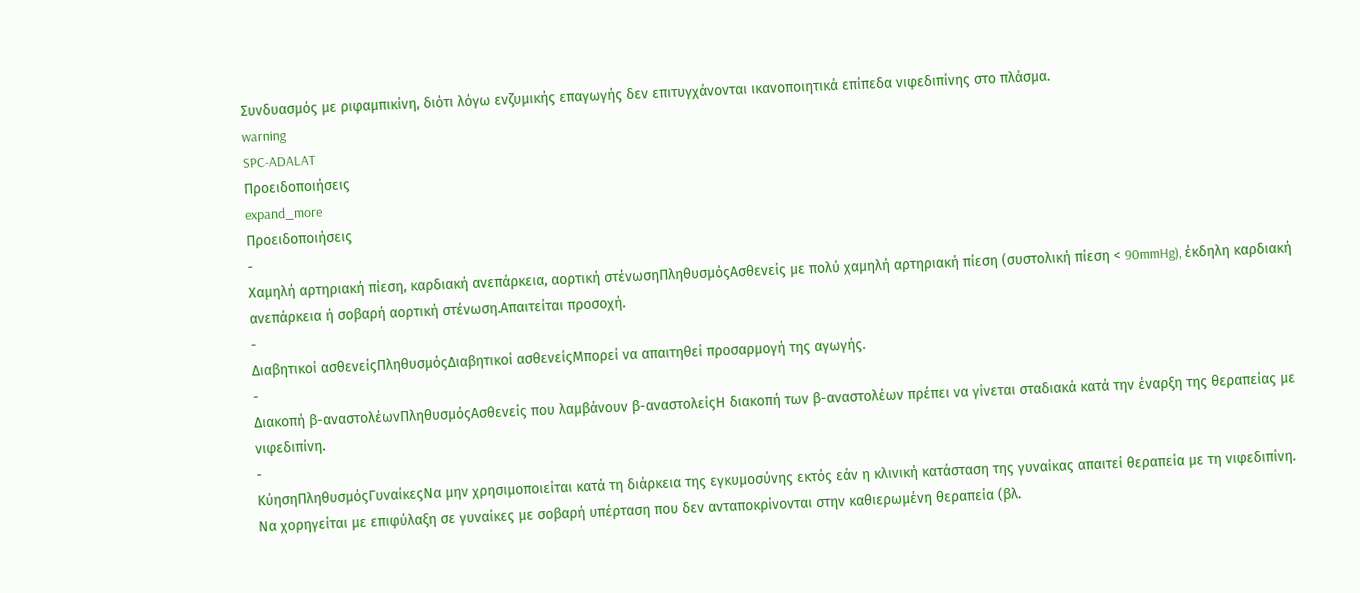Συνδυασμός με ριφαμπικίνη, διότι λόγω ενζυμικής επαγωγής δεν επιτυγχάνονται ικανοποιητικά επίπεδα νιφεδιπίνης στο πλάσμα.
warning
SPC-ADALAT
Προειδοποιήσεις
expand_more
Προειδοποιήσεις
-
Χαμηλή αρτηριακή πίεση, καρδιακή ανεπάρκεια, αορτική στένωσηΠληθυσμόςΑσθενείς με πολύ χαμηλή αρτηριακή πίεση (συστολική πίεση < 90mmHg), έκδηλη καρδιακή ανεπάρκεια ή σοβαρή αορτική στένωση.Απαιτείται προσοχή.
-
Διαβητικοί ασθενείςΠληθυσμόςΔιαβητικοί ασθενείςΜπορεί να απαιτηθεί προσαρμογή της αγωγής.
-
Διακοπή β-αναστολέωνΠληθυσμόςΑσθενείς που λαμβάνουν β-αναστολείςΗ διακοπή των β-αναστολέων πρέπει να γίνεται σταδιακά κατά την έναρξη της θεραπείας με νιφεδιπίνη.
-
ΚύησηΠληθυσμόςΓυναίκεςΝα μην χρησιμοποιείται κατά τη διάρκεια της εγκυμοσύνης εκτός εάν η κλινική κατάσταση της γυναίκας απαιτεί θεραπεία με τη νιφεδιπίνη. Να χορηγείται με επιφύλαξη σε γυναίκες με σοβαρή υπέρταση που δεν ανταποκρίνονται στην καθιερωμένη θεραπεία (βλ.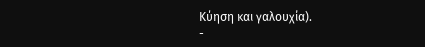Κύηση και γαλουχία).
-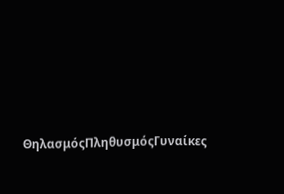ΘηλασμόςΠληθυσμόςΓυναίκες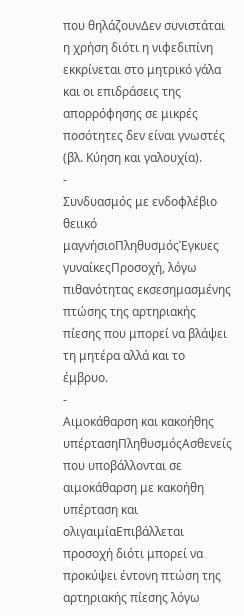που θηλάζουνΔεν συνιστάται η χρήση διότι η νιφεδιπίνη εκκρίνεται στο μητρικό γάλα και οι επιδράσεις της απορρόφησης σε μικρές ποσότητες δεν είναι γνωστές (βλ. Κύηση και γαλουχία).
-
Συνδυασμός με ενδοφλέβιο θειικό μαγνήσιοΠληθυσμόςΈγκυες γυναίκεςΠροσοχή, λόγω πιθανότητας εκσεσημασμένης πτώσης της αρτηριακής πίεσης που μπορεί να βλάψει τη μητέρα αλλά και το έμβρυο.
-
Αιμοκάθαρση και κακοήθης υπέρτασηΠληθυσμόςΑσθενείς που υποβάλλονται σε αιμοκάθαρση με κακοήθη υπέρταση και ολιγαιμίαΕπιβάλλεται προσοχή διότι μπορεί να προκύψει έντονη πτώση της αρτηριακής πίεσης λόγω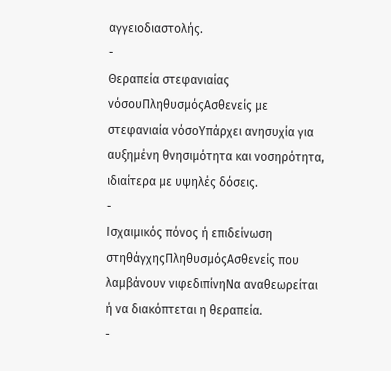αγγειοδιαστολής.
-
Θεραπεία στεφανιαίας νόσουΠληθυσμόςΑσθενείς με στεφανιαία νόσοΥπάρχει ανησυχία για αυξημένη θνησιμότητα και νοσηρότητα, ιδιαίτερα με υψηλές δόσεις.
-
Ισχαιμικός πόνος ή επιδείνωση στηθάγχηςΠληθυσμόςΑσθενείς που λαμβάνουν νιφεδιπίνηΝα αναθεωρείται ή να διακόπτεται η θεραπεία.
-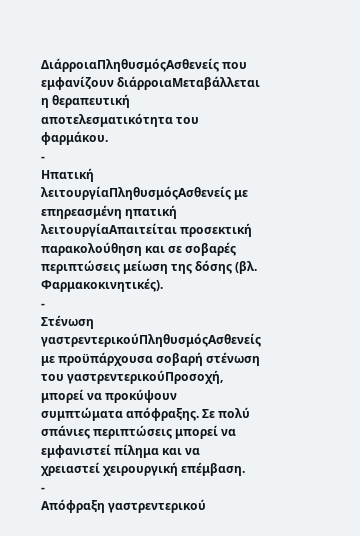ΔιάρροιαΠληθυσμόςΑσθενείς που εμφανίζουν διάρροιαΜεταβάλλεται η θεραπευτική αποτελεσματικότητα του φαρμάκου.
-
Ηπατική λειτουργίαΠληθυσμόςΑσθενείς με επηρεασμένη ηπατική λειτουργίαΑπαιτείται προσεκτική παρακολούθηση και σε σοβαρές περιπτώσεις μείωση της δόσης (βλ. Φαρμακοκινητικές).
-
Στένωση γαστρεντερικούΠληθυσμόςΑσθενείς με προϋπάρχουσα σοβαρή στένωση του γαστρεντερικούΠροσοχή, μπορεί να προκύψουν συμπτώματα απόφραξης. Σε πολύ σπάνιες περιπτώσεις μπορεί να εμφανιστεί πίλημα και να χρειαστεί χειρουργική επέμβαση.
-
Απόφραξη γαστρεντερικού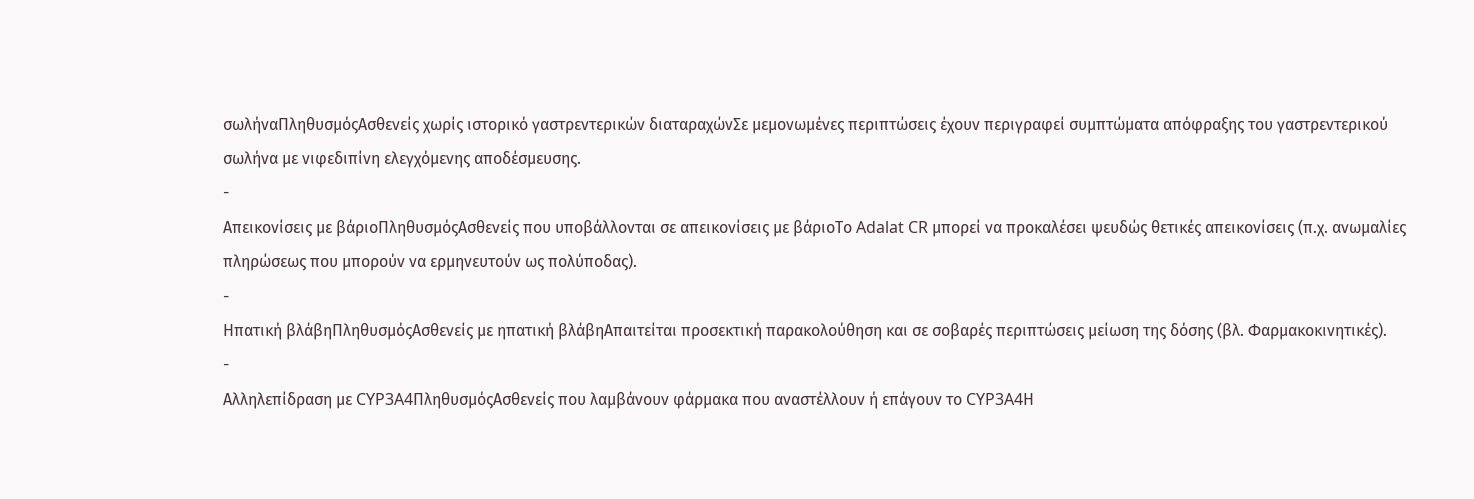σωλήναΠληθυσμόςΑσθενείς χωρίς ιστορικό γαστρεντερικών διαταραχώνΣε μεμονωμένες περιπτώσεις έχουν περιγραφεί συμπτώματα απόφραξης του γαστρεντερικού σωλήνα με νιφεδιπίνη ελεγχόμενης αποδέσμευσης.
-
Απεικονίσεις με βάριοΠληθυσμόςΑσθενείς που υποβάλλονται σε απεικονίσεις με βάριοΤο Adalat CR μπορεί να προκαλέσει ψευδώς θετικές απεικονίσεις (π.χ. ανωμαλίες πληρώσεως που μπορούν να ερμηνευτούν ως πολύποδας).
-
Ηπατική βλάβηΠληθυσμόςΑσθενείς με ηπατική βλάβηΑπαιτείται προσεκτική παρακολούθηση και σε σοβαρές περιπτώσεις μείωση της δόσης (βλ. Φαρμακοκινητικές).
-
Αλληλεπίδραση με CYP3A4ΠληθυσμόςΑσθενείς που λαμβάνουν φάρμακα που αναστέλλουν ή επάγουν το CYP3A4Η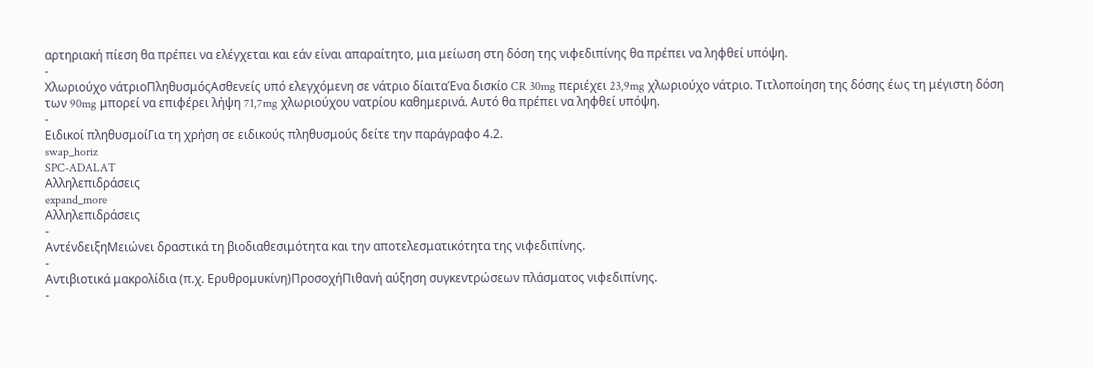αρτηριακή πίεση θα πρέπει να ελέγχεται και εάν είναι απαραίτητο, μια μείωση στη δόση της νιφεδιπίνης θα πρέπει να ληφθεί υπόψη.
-
Χλωριούχο νάτριοΠληθυσμόςΑσθενείς υπό ελεγχόμενη σε νάτριο δίαιταΈνα δισκίο CR 30mg περιέχει 23,9mg χλωριούχο νάτριο. Τιτλοποίηση της δόσης έως τη μέγιστη δόση των 90mg μπορεί να επιφέρει λήψη 71,7mg χλωριούχου νατρίου καθημερινά. Αυτό θα πρέπει να ληφθεί υπόψη.
-
Ειδικοί πληθυσμοίΓια τη χρήση σε ειδικούς πληθυσμούς δείτε την παράγραφο 4.2.
swap_horiz
SPC-ADALAT
Αλληλεπιδράσεις
expand_more
Αλληλεπιδράσεις
-
ΑντένδειξηΜειώνει δραστικά τη βιοδιαθεσιμότητα και την αποτελεσματικότητα της νιφεδιπίνης.
-
Αντιβιοτικά μακρολίδια (π.χ. Ερυθρομυκίνη)ΠροσοχήΠιθανή αύξηση συγκεντρώσεων πλάσματος νιφεδιπίνης.
-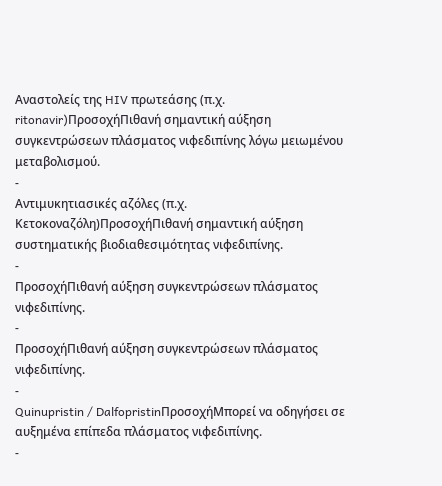Αναστολείς της HIV πρωτεάσης (π.χ. ritonavir)ΠροσοχήΠιθανή σημαντική αύξηση συγκεντρώσεων πλάσματος νιφεδιπίνης λόγω μειωμένου μεταβολισμού.
-
Αντιμυκητιασικές αζόλες (π.χ. Κετοκοναζόλη)ΠροσοχήΠιθανή σημαντική αύξηση συστηματικής βιοδιαθεσιμότητας νιφεδιπίνης.
-
ΠροσοχήΠιθανή αύξηση συγκεντρώσεων πλάσματος νιφεδιπίνης.
-
ΠροσοχήΠιθανή αύξηση συγκεντρώσεων πλάσματος νιφεδιπίνης.
-
Quinupristin / DalfopristinΠροσοχήΜπορεί να οδηγήσει σε αυξημένα επίπεδα πλάσματος νιφεδιπίνης.
-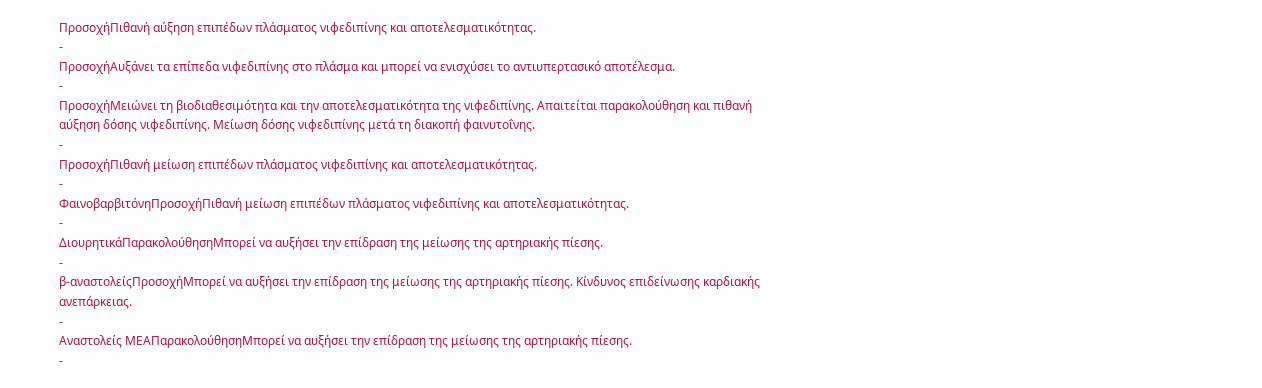ΠροσοχήΠιθανή αύξηση επιπέδων πλάσματος νιφεδιπίνης και αποτελεσματικότητας.
-
ΠροσοχήΑυξάνει τα επίπεδα νιφεδιπίνης στο πλάσμα και μπορεί να ενισχύσει το αντιυπερτασικό αποτέλεσμα.
-
ΠροσοχήΜειώνει τη βιοδιαθεσιμότητα και την αποτελεσματικότητα της νιφεδιπίνης. Απαιτείται παρακολούθηση και πιθανή αύξηση δόσης νιφεδιπίνης. Μείωση δόσης νιφεδιπίνης μετά τη διακοπή φαινυτοΐνης.
-
ΠροσοχήΠιθανή μείωση επιπέδων πλάσματος νιφεδιπίνης και αποτελεσματικότητας.
-
ΦαινοβαρβιτόνηΠροσοχήΠιθανή μείωση επιπέδων πλάσματος νιφεδιπίνης και αποτελεσματικότητας.
-
ΔιουρητικάΠαρακολούθησηΜπορεί να αυξήσει την επίδραση της μείωσης της αρτηριακής πίεσης.
-
β-αναστολείςΠροσοχήΜπορεί να αυξήσει την επίδραση της μείωσης της αρτηριακής πίεσης. Κίνδυνος επιδείνωσης καρδιακής ανεπάρκειας.
-
Αναστολείς ΜΕΑΠαρακολούθησηΜπορεί να αυξήσει την επίδραση της μείωσης της αρτηριακής πίεσης.
-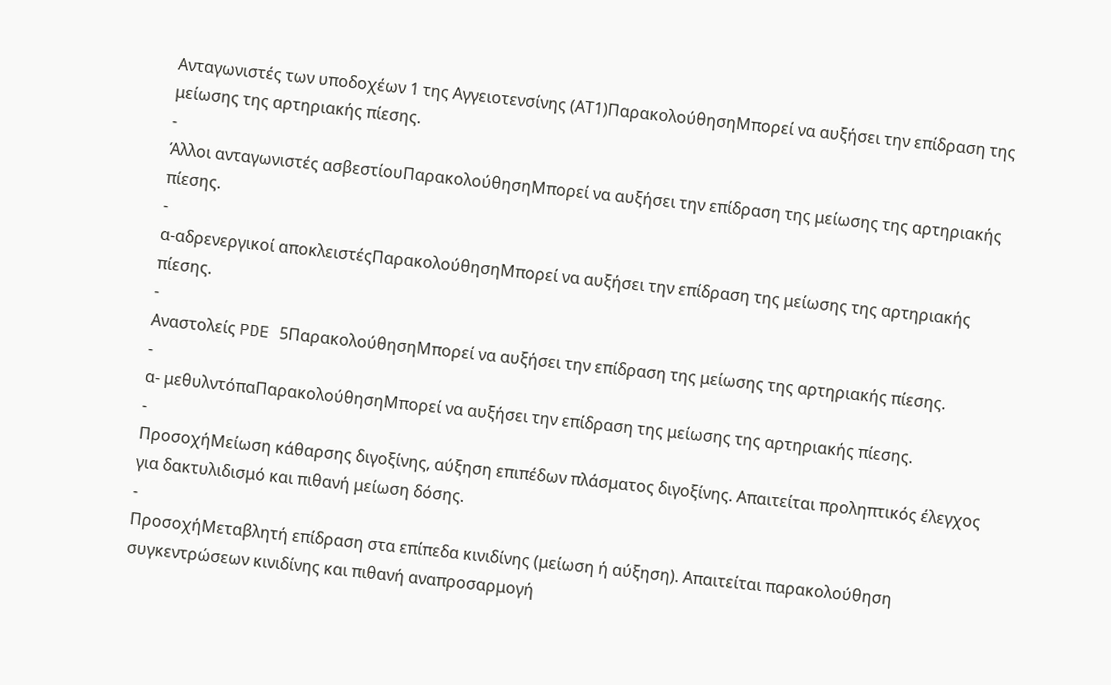Ανταγωνιστές των υποδοχέων 1 της Αγγειοτενσίνης (ΑΤ1)ΠαρακολούθησηΜπορεί να αυξήσει την επίδραση της μείωσης της αρτηριακής πίεσης.
-
Άλλοι ανταγωνιστές ασβεστίουΠαρακολούθησηΜπορεί να αυξήσει την επίδραση της μείωσης της αρτηριακής πίεσης.
-
α-αδρενεργικοί αποκλειστέςΠαρακολούθησηΜπορεί να αυξήσει την επίδραση της μείωσης της αρτηριακής πίεσης.
-
Αναστολείς PDE 5ΠαρακολούθησηΜπορεί να αυξήσει την επίδραση της μείωσης της αρτηριακής πίεσης.
-
α- μεθυλντόπαΠαρακολούθησηΜπορεί να αυξήσει την επίδραση της μείωσης της αρτηριακής πίεσης.
-
ΠροσοχήΜείωση κάθαρσης διγοξίνης, αύξηση επιπέδων πλάσματος διγοξίνης. Απαιτείται προληπτικός έλεγχος για δακτυλιδισμό και πιθανή μείωση δόσης.
-
ΠροσοχήΜεταβλητή επίδραση στα επίπεδα κινιδίνης (μείωση ή αύξηση). Απαιτείται παρακολούθηση συγκεντρώσεων κινιδίνης και πιθανή αναπροσαρμογή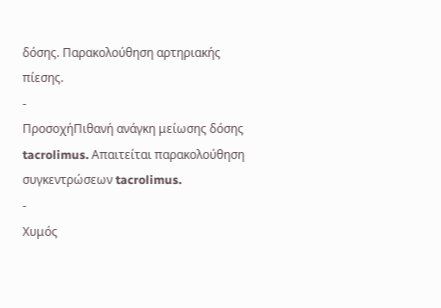δόσης. Παρακολούθηση αρτηριακής πίεσης.
-
ΠροσοχήΠιθανή ανάγκη μείωσης δόσης tacrolimus. Απαιτείται παρακολούθηση συγκεντρώσεων tacrolimus.
-
Χυμός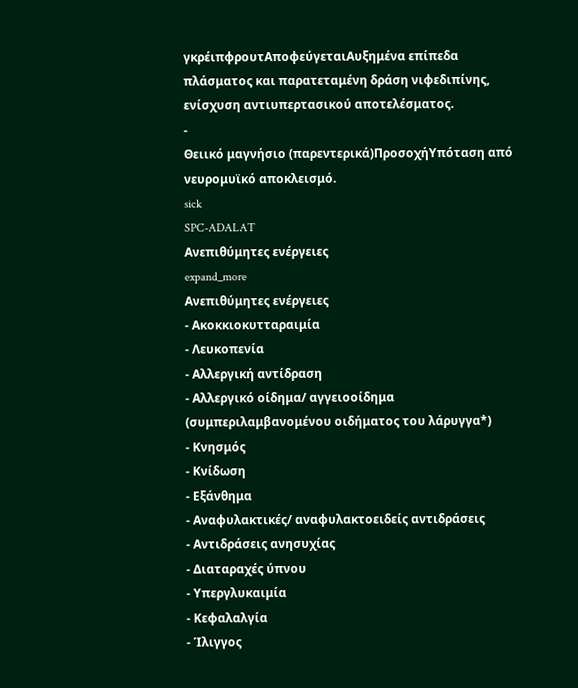γκρέιπφρουτΑποφεύγεταιΑυξημένα επίπεδα πλάσματος και παρατεταμένη δράση νιφεδιπίνης, ενίσχυση αντιυπερτασικού αποτελέσματος.
-
Θειικό μαγνήσιο (παρεντερικά)ΠροσοχήΥπόταση από νευρομυϊκό αποκλεισμό.
sick
SPC-ADALAT
Ανεπιθύμητες ενέργειες
expand_more
Ανεπιθύμητες ενέργειες
- Ακοκκιοκυτταραιμία
- Λευκοπενία
- Αλλεργική αντίδραση
- Αλλεργικό οίδημα/ αγγειοοίδημα (συμπεριλαμβανομένου οιδήματος του λάρυγγα*)
- Κνησμός
- Κνίδωση
- Εξάνθημα
- Αναφυλακτικές/ αναφυλακτοειδείς αντιδράσεις
- Αντιδράσεις ανησυχίας
- Διαταραχές ύπνου
- Υπεργλυκαιμία
- Κεφαλαλγία
- Ίλιγγος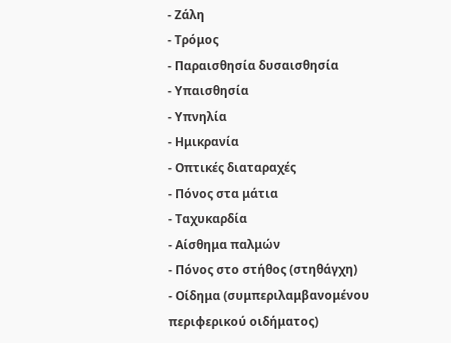- Ζάλη
- Τρόμος
- Παραισθησία δυσαισθησία
- Υπαισθησία
- Υπνηλία
- Ημικρανία
- Οπτικές διαταραχές
- Πόνος στα μάτια
- Ταχυκαρδία
- Αίσθημα παλμών
- Πόνος στο στήθος (στηθάγχη)
- Οίδημα (συμπεριλαμβανομένου περιφερικού οιδήματος)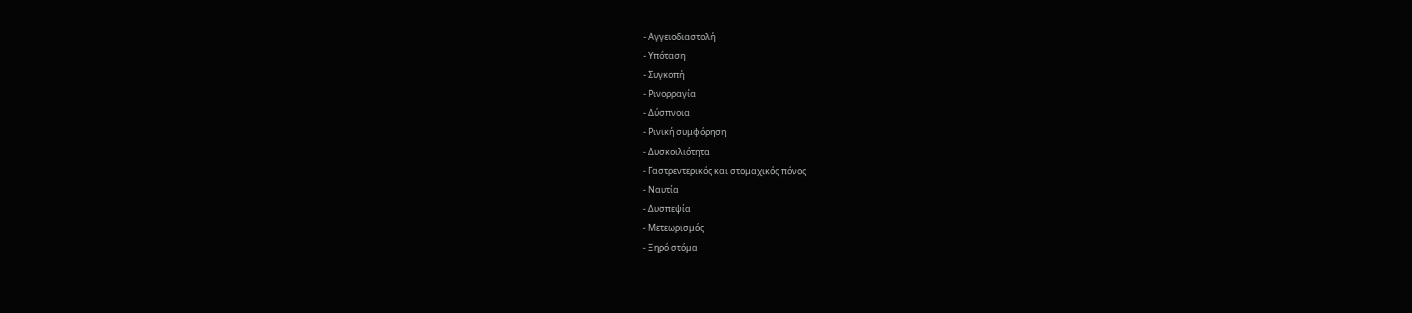- Αγγειοδιαστολή
- Υπόταση
- Συγκοπή
- Ρινορραγία
- Δύσπνοια
- Ρινική συμφόρηση
- Δυσκοιλιότητα
- Γαστρεντερικός και στομαχικός πόνος
- Ναυτία
- Δυσπεψία
- Μετεωρισμός
- Ξηρό στόμα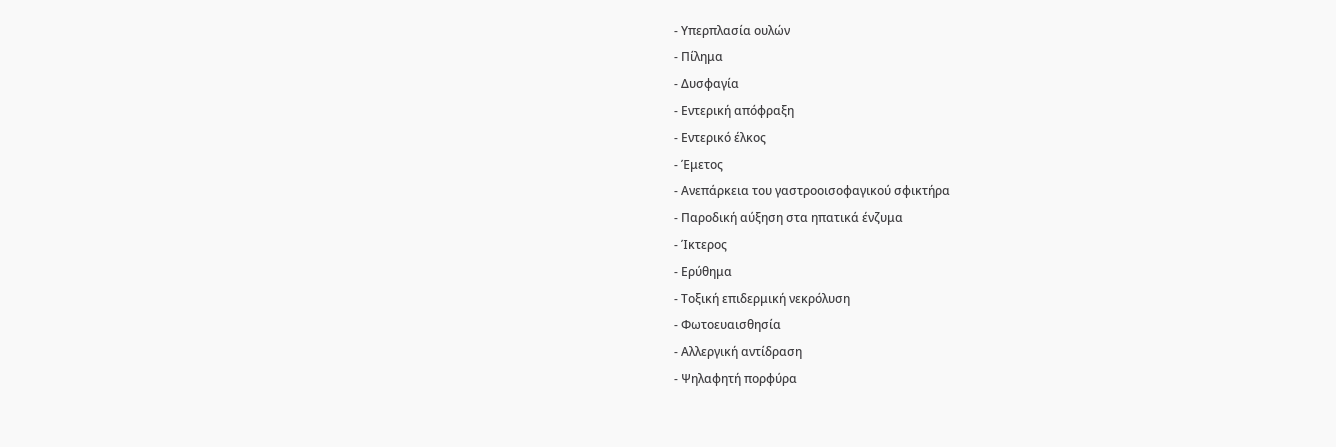- Υπερπλασία ουλών
- Πίλημα
- Δυσφαγία
- Εντερική απόφραξη
- Εντερικό έλκος
- Έμετος
- Ανεπάρκεια του γαστροοισοφαγικού σφικτήρα
- Παροδική αύξηση στα ηπατικά ένζυμα
- Ίκτερος
- Ερύθημα
- Τοξική επιδερμική νεκρόλυση
- Φωτοευαισθησία
- Αλλεργική αντίδραση
- Ψηλαφητή πορφύρα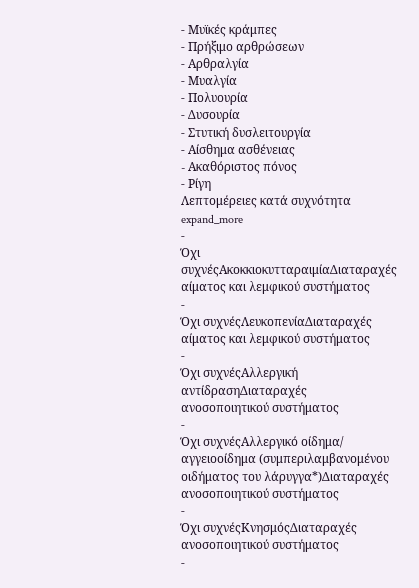- Μυϊκές κράμπες
- Πρήξιμο αρθρώσεων
- Αρθραλγία
- Μυαλγία
- Πολυουρία
- Δυσουρία
- Στυτική δυσλειτουργία
- Αίσθημα ασθένειας
- Aκαθόριστος πόνος
- Ρίγη
Λεπτομέρειες κατά συχνότητα expand_more
-
Όχι συχνέςΑκοκκιοκυτταραιμίαΔιαταραχές αίματος και λεμφικού συστήματος
-
Όχι συχνέςΛευκοπενίαΔιαταραχές αίματος και λεμφικού συστήματος
-
Όχι συχνέςΑλλεργική αντίδρασηΔιαταραχές ανοσοποιητικού συστήματος
-
Όχι συχνέςΑλλεργικό οίδημα/ αγγειοοίδημα (συμπεριλαμβανομένου οιδήματος του λάρυγγα*)Διαταραχές ανοσοποιητικού συστήματος
-
Όχι συχνέςΚνησμόςΔιαταραχές ανοσοποιητικού συστήματος
-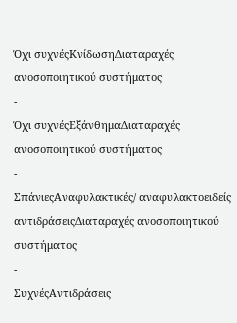Όχι συχνέςΚνίδωσηΔιαταραχές ανοσοποιητικού συστήματος
-
Όχι συχνέςΕξάνθημαΔιαταραχές ανοσοποιητικού συστήματος
-
ΣπάνιεςΑναφυλακτικές/ αναφυλακτοειδείς αντιδράσειςΔιαταραχές ανοσοποιητικού συστήματος
-
ΣυχνέςΑντιδράσεις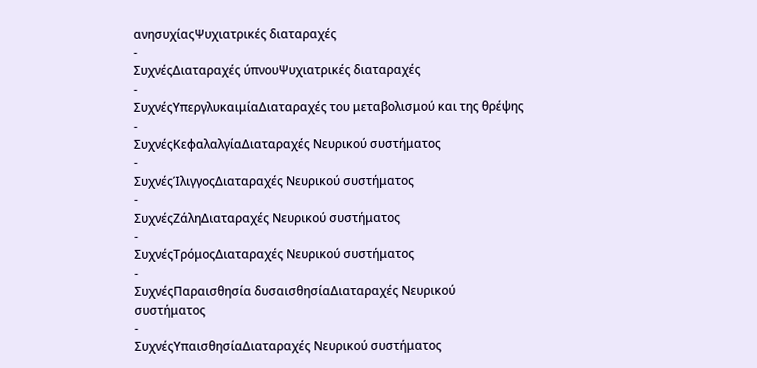ανησυχίαςΨυχιατρικές διαταραχές
-
ΣυχνέςΔιαταραχές ύπνουΨυχιατρικές διαταραχές
-
ΣυχνέςΥπεργλυκαιμίαΔιαταραχές του μεταβολισμού και της θρέψης
-
ΣυχνέςΚεφαλαλγίαΔιαταραχές Νευρικού συστήματος
-
ΣυχνέςΊλιγγοςΔιαταραχές Νευρικού συστήματος
-
ΣυχνέςΖάληΔιαταραχές Νευρικού συστήματος
-
ΣυχνέςΤρόμοςΔιαταραχές Νευρικού συστήματος
-
ΣυχνέςΠαραισθησία δυσαισθησίαΔιαταραχές Νευρικού συστήματος
-
ΣυχνέςΥπαισθησίαΔιαταραχές Νευρικού συστήματος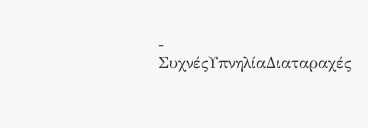-
ΣυχνέςΥπνηλίαΔιαταραχές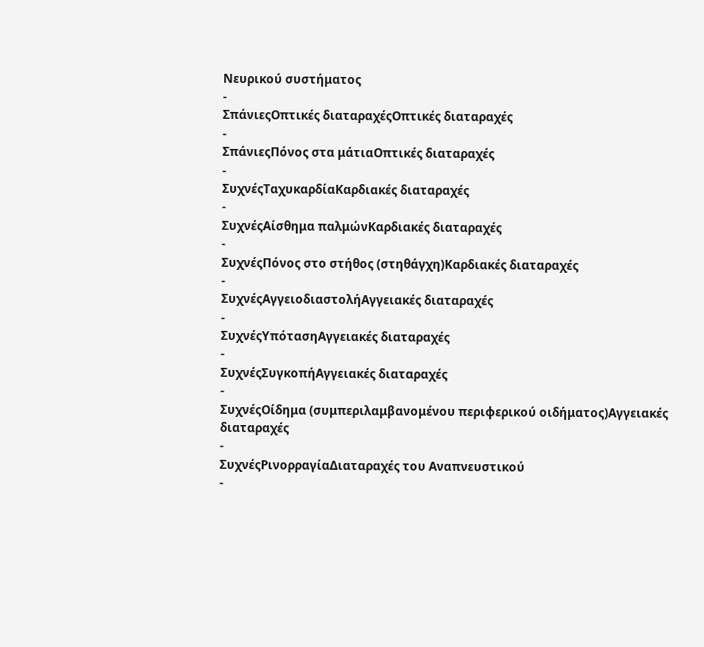Νευρικού συστήματος
-
ΣπάνιεςΟπτικές διαταραχέςΟπτικές διαταραχές
-
ΣπάνιεςΠόνος στα μάτιαΟπτικές διαταραχές
-
ΣυχνέςΤαχυκαρδίαΚαρδιακές διαταραχές
-
ΣυχνέςΑίσθημα παλμώνΚαρδιακές διαταραχές
-
ΣυχνέςΠόνος στο στήθος (στηθάγχη)Καρδιακές διαταραχές
-
ΣυχνέςΑγγειοδιαστολήΑγγειακές διαταραχές
-
ΣυχνέςΥπότασηΑγγειακές διαταραχές
-
ΣυχνέςΣυγκοπήΑγγειακές διαταραχές
-
ΣυχνέςΟίδημα (συμπεριλαμβανομένου περιφερικού οιδήματος)Αγγειακές διαταραχές
-
ΣυχνέςΡινορραγίαΔιαταραχές του Αναπνευστικού
-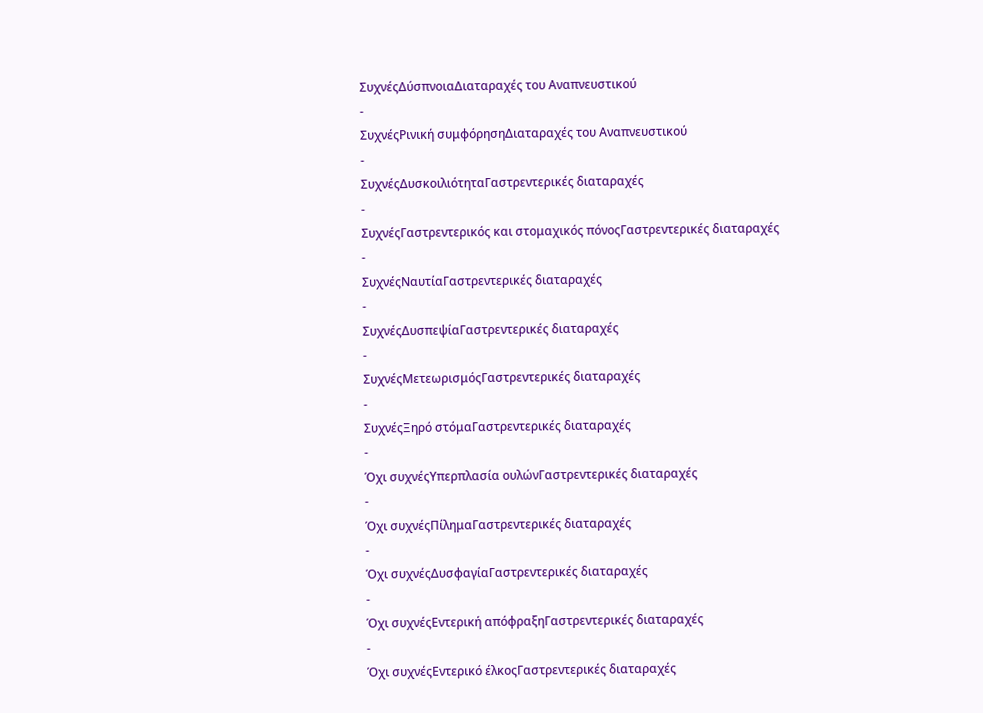ΣυχνέςΔύσπνοιαΔιαταραχές του Αναπνευστικού
-
ΣυχνέςΡινική συμφόρησηΔιαταραχές του Αναπνευστικού
-
ΣυχνέςΔυσκοιλιότηταΓαστρεντερικές διαταραχές
-
ΣυχνέςΓαστρεντερικός και στομαχικός πόνοςΓαστρεντερικές διαταραχές
-
ΣυχνέςΝαυτίαΓαστρεντερικές διαταραχές
-
ΣυχνέςΔυσπεψίαΓαστρεντερικές διαταραχές
-
ΣυχνέςΜετεωρισμόςΓαστρεντερικές διαταραχές
-
ΣυχνέςΞηρό στόμαΓαστρεντερικές διαταραχές
-
Όχι συχνέςΥπερπλασία ουλώνΓαστρεντερικές διαταραχές
-
Όχι συχνέςΠίλημαΓαστρεντερικές διαταραχές
-
Όχι συχνέςΔυσφαγίαΓαστρεντερικές διαταραχές
-
Όχι συχνέςΕντερική απόφραξηΓαστρεντερικές διαταραχές
-
Όχι συχνέςΕντερικό έλκοςΓαστρεντερικές διαταραχές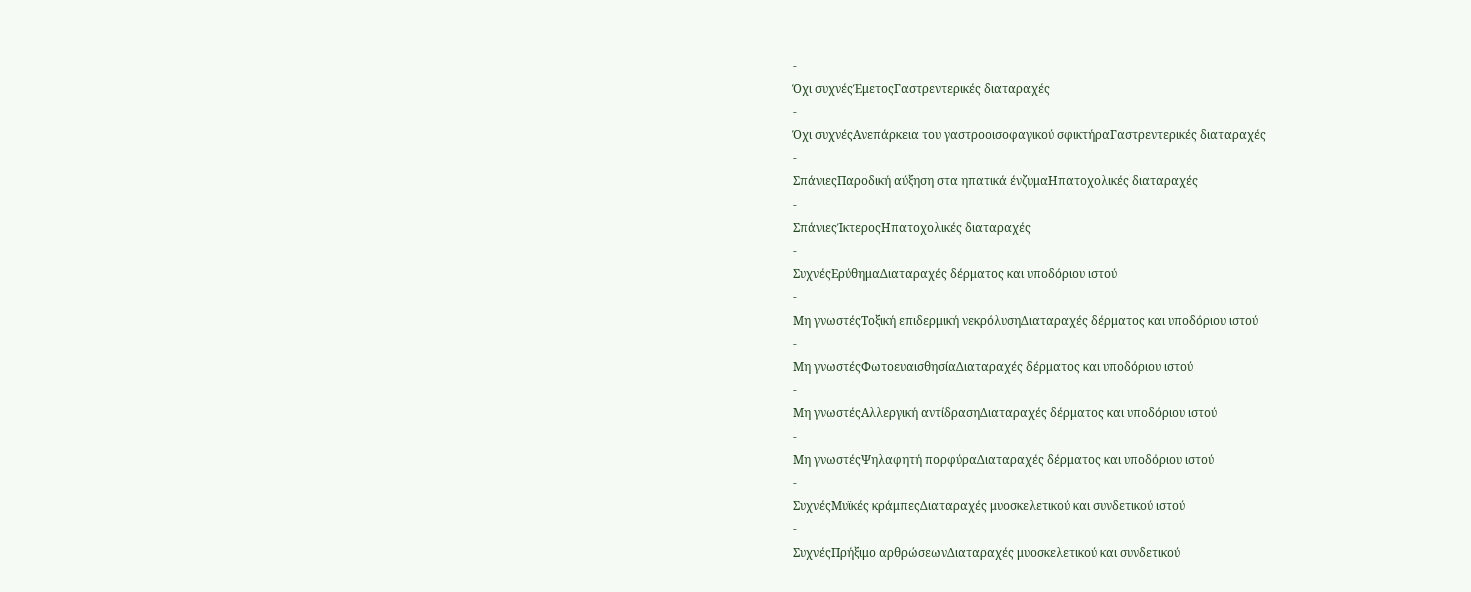-
Όχι συχνέςΈμετοςΓαστρεντερικές διαταραχές
-
Όχι συχνέςΑνεπάρκεια του γαστροοισοφαγικού σφικτήραΓαστρεντερικές διαταραχές
-
ΣπάνιεςΠαροδική αύξηση στα ηπατικά ένζυμαΗπατοχολικές διαταραχές
-
ΣπάνιεςΊκτεροςΗπατοχολικές διαταραχές
-
ΣυχνέςΕρύθημαΔιαταραχές δέρματος και υποδόριου ιστού
-
Μη γνωστέςΤοξική επιδερμική νεκρόλυσηΔιαταραχές δέρματος και υποδόριου ιστού
-
Μη γνωστέςΦωτοευαισθησίαΔιαταραχές δέρματος και υποδόριου ιστού
-
Μη γνωστέςΑλλεργική αντίδρασηΔιαταραχές δέρματος και υποδόριου ιστού
-
Μη γνωστέςΨηλαφητή πορφύραΔιαταραχές δέρματος και υποδόριου ιστού
-
ΣυχνέςΜυϊκές κράμπεςΔιαταραχές μυοσκελετικού και συνδετικού ιστού
-
ΣυχνέςΠρήξιμο αρθρώσεωνΔιαταραχές μυοσκελετικού και συνδετικού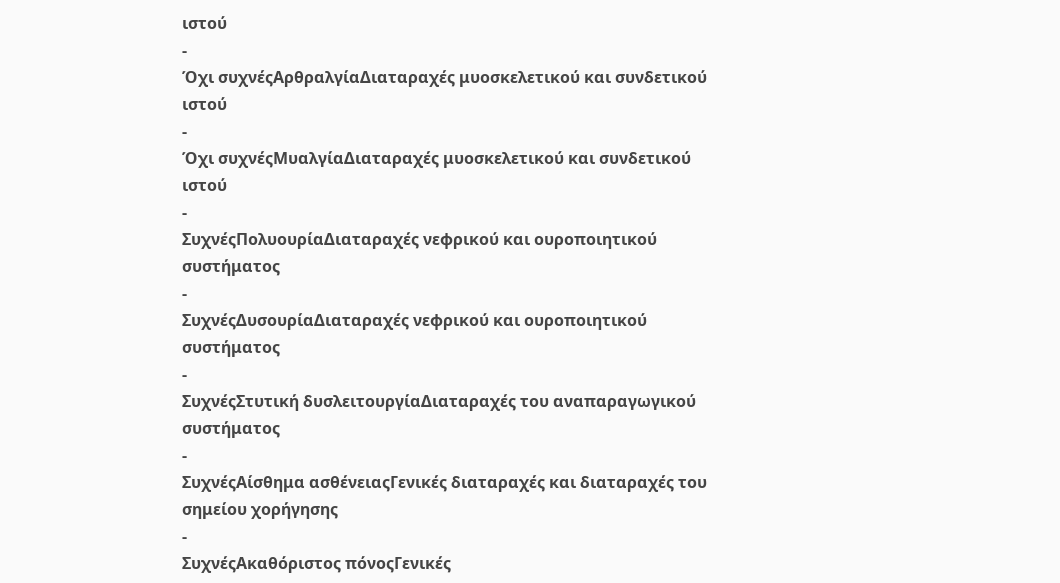ιστού
-
Όχι συχνέςΑρθραλγίαΔιαταραχές μυοσκελετικού και συνδετικού ιστού
-
Όχι συχνέςΜυαλγίαΔιαταραχές μυοσκελετικού και συνδετικού ιστού
-
ΣυχνέςΠολυουρίαΔιαταραχές νεφρικού και ουροποιητικού συστήματος
-
ΣυχνέςΔυσουρίαΔιαταραχές νεφρικού και ουροποιητικού συστήματος
-
ΣυχνέςΣτυτική δυσλειτουργίαΔιαταραχές του αναπαραγωγικού συστήματος
-
ΣυχνέςΑίσθημα ασθένειαςΓενικές διαταραχές και διαταραχές του σημείου χορήγησης
-
ΣυχνέςAκαθόριστος πόνοςΓενικές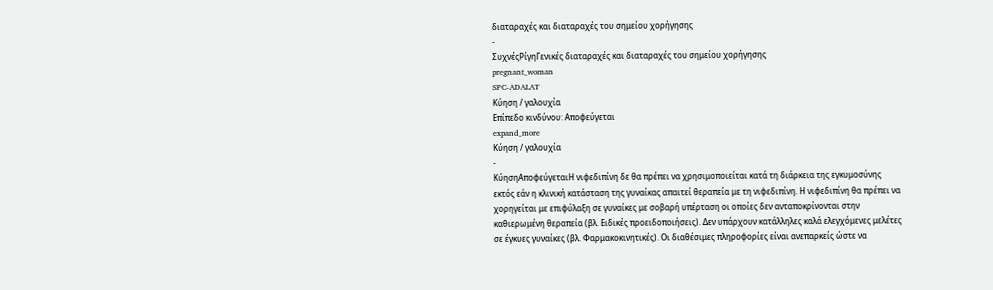διαταραχές και διαταραχές του σημείου χορήγησης
-
ΣυχνέςΡίγηΓενικές διαταραχές και διαταραχές του σημείου χορήγησης
pregnant_woman
SPC-ADALAT
Κύηση / γαλουχία
Επίπεδο κινδύνου: Αποφεύγεται
expand_more
Κύηση / γαλουχία
-
ΚύησηΑποφεύγεταιΗ νιφεδιπίνη δε θα πρέπει να χρησιμοποιείται κατά τη διάρκεια της εγκυμοσύνης εκτός εάν η κλινική κατάσταση της γυναίκας απαιτεί θεραπεία με τη νιφεδιπίνη. Η νιφεδιπίνη θα πρέπει να χορηγείται με επιφύλαξη σε γυναίκες με σοβαρή υπέρταση οι οποίες δεν ανταποκρίνονται στην καθιερωμένη θεραπεία (βλ. Ειδικές προειδοποιήσεις). Δεν υπάρχουν κατάλληλες καλά ελεγχόμενες μελέτες σε έγκυες γυναίκες (βλ. Φαρμακοκινητικές). Οι διαθέσιμες πληροφορίες είναι ανεπαρκείς ώστε να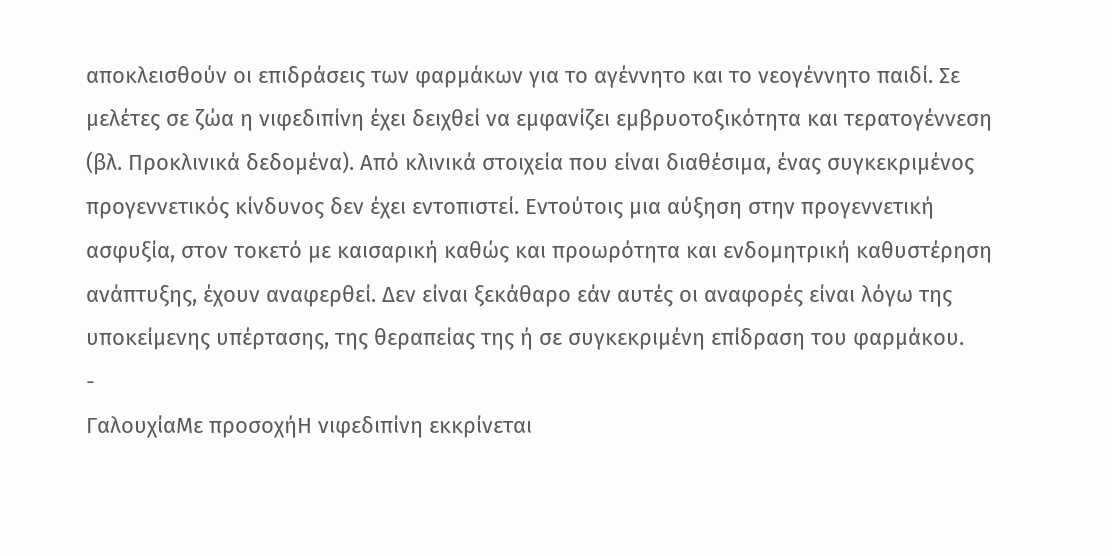αποκλεισθούν οι επιδράσεις των φαρμάκων για το αγέννητο και το νεογέννητο παιδί. Σε μελέτες σε ζώα η νιφεδιπίνη έχει δειχθεί να εμφανίζει εμβρυοτοξικότητα και τερατογέννεση (βλ. Προκλινικά δεδομένα). Από κλινικά στοιχεία που είναι διαθέσιμα, ένας συγκεκριμένος προγεννετικός κίνδυνος δεν έχει εντοπιστεί. Εντούτοις μια αύξηση στην προγεννετική ασφυξία, στον τοκετό με καισαρική καθώς και προωρότητα και ενδομητρική καθυστέρηση ανάπτυξης, έχουν αναφερθεί. Δεν είναι ξεκάθαρο εάν αυτές οι αναφορές είναι λόγω της υποκείμενης υπέρτασης, της θεραπείας της ή σε συγκεκριμένη επίδραση του φαρμάκου.
-
ΓαλουχίαΜε προσοχήΗ νιφεδιπίνη εκκρίνεται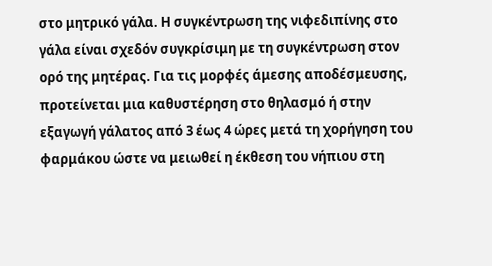στο μητρικό γάλα. Η συγκέντρωση της νιφεδιπίνης στο γάλα είναι σχεδόν συγκρίσιμη με τη συγκέντρωση στον ορό της μητέρας. Για τις μορφές άμεσης αποδέσμευσης, προτείνεται μια καθυστέρηση στο θηλασμό ή στην εξαγωγή γάλατος από 3 έως 4 ώρες μετά τη χορήγηση του φαρμάκου ώστε να μειωθεί η έκθεση του νήπιου στη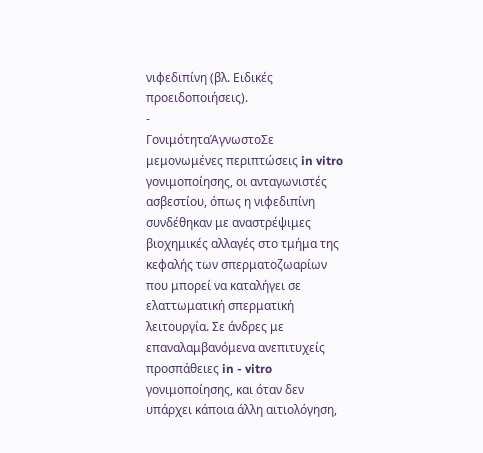νιφεδιπίνη (βλ. Ειδικές προειδοποιήσεις).
-
ΓονιμότηταΆγνωστοΣε μεμονωμένες περιπτώσεις in vitro γονιμοποίησης, οι ανταγωνιστές ασβεστίου, όπως η νιφεδιπίνη συνδέθηκαν με αναστρέψιμες βιοχημικές αλλαγές στο τμήμα της κεφαλής των σπερματοζωαρίων που μπορεί να καταλήγει σε ελαττωματική σπερματική λειτουργία. Σε άνδρες με επαναλαμβανόμενα ανεπιτυχείς προσπάθειες in - vitro γονιμοποίησης, και όταν δεν υπάρχει κάποια άλλη αιτιολόγηση,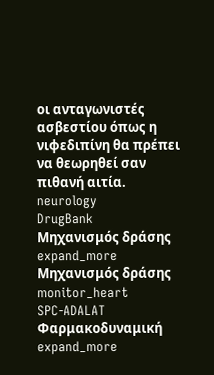οι ανταγωνιστές ασβεστίου όπως η νιφεδιπίνη θα πρέπει να θεωρηθεί σαν πιθανή αιτία.
neurology
DrugBank
Μηχανισμός δράσης
expand_more
Μηχανισμός δράσης
monitor_heart
SPC-ADALAT
Φαρμακοδυναμική
expand_more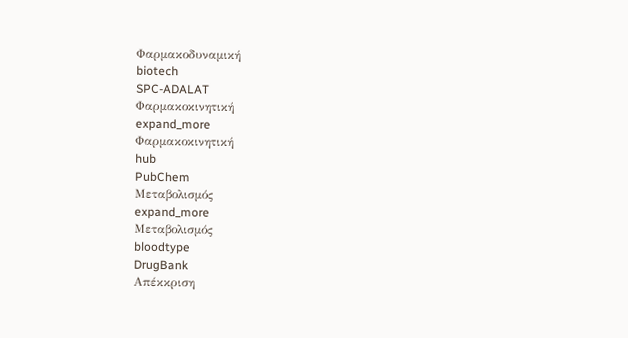Φαρμακοδυναμική
biotech
SPC-ADALAT
Φαρμακοκινητική
expand_more
Φαρμακοκινητική
hub
PubChem
Μεταβολισμός
expand_more
Μεταβολισμός
bloodtype
DrugBank
Απέκκριση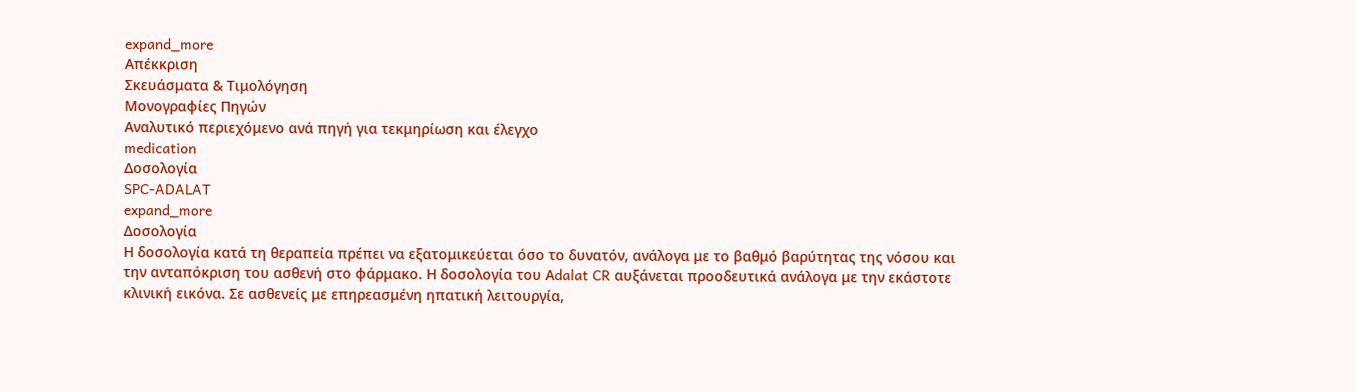expand_more
Απέκκριση
Σκευάσματα & Τιμολόγηση
Μονογραφίες Πηγών
Αναλυτικό περιεχόμενο ανά πηγή για τεκμηρίωση και έλεγχο
medication
Δοσολογία
SPC-ADALAT
expand_more
Δοσολογία
Η δοσολογία κατά τη θεραπεία πρέπει να εξατομικεύεται όσο το δυνατόν, ανάλογα με το βαθμό βαρύτητας της νόσου και την ανταπόκριση του ασθενή στο φάρμακο. Η δοσολογία του Αdalat CR αυξάνεται προοδευτικά ανάλογα με την εκάστοτε κλινική εικόνα. Σε ασθενείς με επηρεασμένη ηπατική λειτουργία,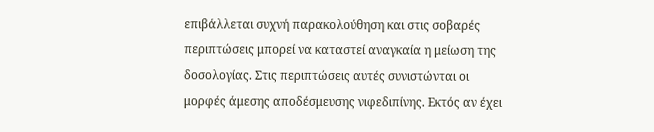επιβάλλεται συχνή παρακολούθηση και στις σοβαρές περιπτώσεις μπορεί να καταστεί αναγκαία η μείωση της δοσολογίας. Στις περιπτώσεις αυτές συνιστώνται οι μορφές άμεσης αποδέσμευσης νιφεδιπίνης. Εκτός αν έχει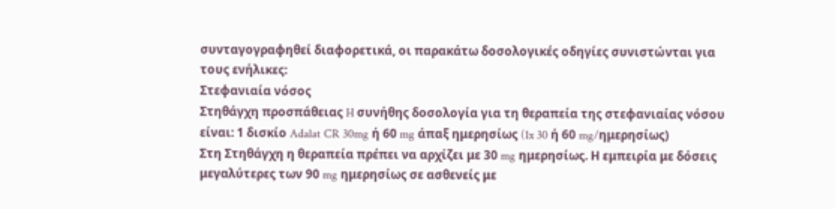συνταγογραφηθεί διαφορετικά, οι παρακάτω δοσολογικές οδηγίες συνιστώνται για τους ενήλικες:
Στεφανιαία νόσος
Στηθάγχη προσπάθειας H συνήθης δοσολογία για τη θεραπεία της στεφανιαίας νόσου είναι: 1 δισκίο Adalat CR 30mg ή 60 mg άπαξ ημερησίως (1x 30 ή 60 mg/ημερησίως)
Στη Στηθάγχη η θεραπεία πρέπει να αρχίζει με 30 mg ημερησίως. Η εμπειρία με δόσεις μεγαλύτερες των 90 mg ημερησίως σε ασθενείς με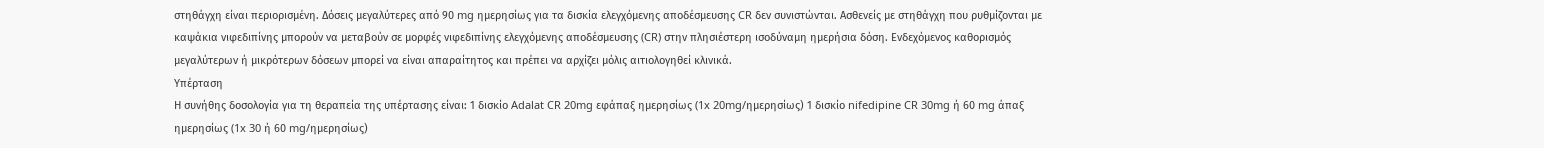στηθάγχη είναι περιορισμένη. Δόσεις μεγαλύτερες από 90 mg ημερησίως για τα δισκία ελεγχόμενης αποδέσμευσης CR δεν συνιστώνται. Ασθενείς με στηθάγχη που ρυθμίζονται με καψάκια νιφεδιπίνης μπορούν να μεταβούν σε μορφές νιφεδιπίνης ελεγχόμενης αποδέσμευσης (CR) στην πλησιέστερη ισοδύναμη ημερήσια δόση. Ενδεχόμενος καθορισμός μεγαλύτερων ή μικρότερων δόσεων μπορεί να είναι απαραίτητος και πρέπει να αρχίζει μόλις αιτιολογηθεί κλινικά.
Υπέρταση
Η συνήθης δοσολογία για τη θεραπεία της υπέρτασης είναι: 1 δισκίο Adalat CR 20mg εφάπαξ ημερησίως (1x 20mg/ημερησίως) 1 δισκίο nifedipine CR 30mg ή 60 mg άπαξ ημερησίως (1x 30 ή 60 mg/ημερησίως)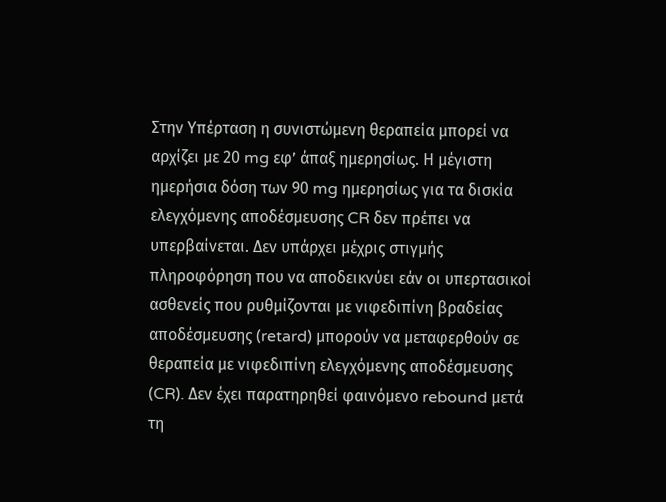Στην Υπέρταση η συνιστώμενη θεραπεία μπορεί να αρχίζει με 20 mg εφ’ άπαξ ημερησίως. Η μέγιστη ημερήσια δόση των 90 mg ημερησίως για τα δισκία ελεγχόμενης αποδέσμευσης CR δεν πρέπει να υπερβαίνεται. Δεν υπάρχει μέχρις στιγμής πληροφόρηση που να αποδεικνύει εάν οι υπερτασικοί ασθενείς που ρυθμίζονται με νιφεδιπίνη βραδείας αποδέσμευσης (retard) μπορούν να μεταφερθούν σε θεραπεία με νιφεδιπίνη ελεγχόμενης αποδέσμευσης (CR). Δεν έχει παρατηρηθεί φαινόμενο rebound μετά τη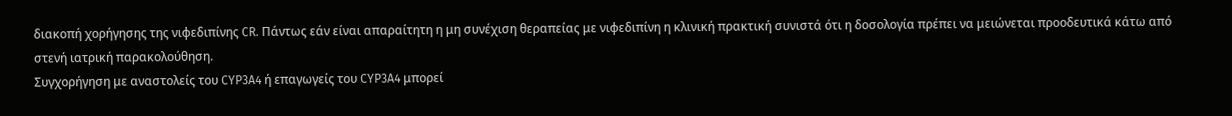διακοπή χορήγησης της νιφεδιπίνης CR. Πάντως εάν είναι απαραίτητη η μη συνέχιση θεραπείας με νιφεδιπίνη η κλινική πρακτική συνιστά ότι η δοσολογία πρέπει να μειώνεται προοδευτικά κάτω από στενή ιατρική παρακολούθηση.
Συγχορήγηση με αναστολείς του CYP3A4 ή επαγωγείς του CYP3A4 μπορεί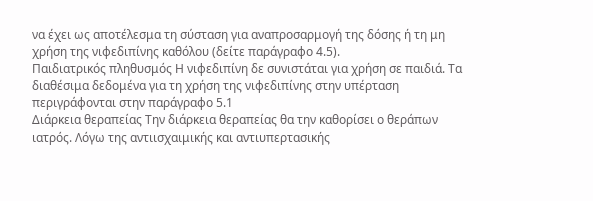να έχει ως αποτέλεσμα τη σύσταση για αναπροσαρμογή της δόσης ή τη μη χρήση της νιφεδιπίνης καθόλου (δείτε παράγραφο 4.5).
Παιδιατρικός πληθυσμός Η νιφεδιπίνη δε συνιστάται για χρήση σε παιδιά. Τα διαθέσιμα δεδομένα για τη χρήση της νιφεδιπίνης στην υπέρταση περιγράφονται στην παράγραφο 5.1
Διάρκεια θεραπείας Την διάρκεια θεραπείας θα την καθορίσει ο θεράπων ιατρός. Λόγω της αντιισχαιμικής και αντιυπερτασικής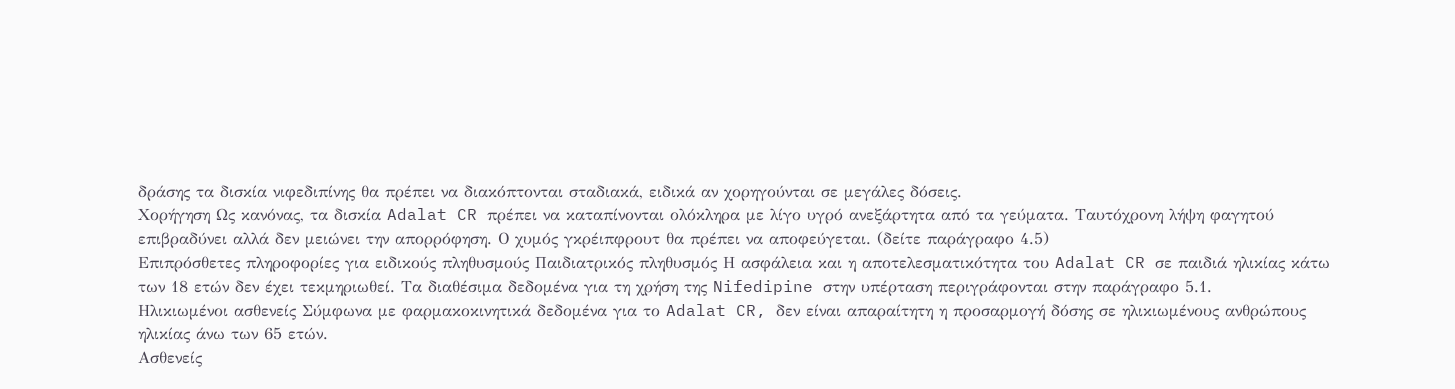δράσης τα δισκία νιφεδιπίνης θα πρέπει να διακόπτονται σταδιακά, ειδικά αν χορηγούνται σε μεγάλες δόσεις.
Χορήγηση Ως κανόνας, τα δισκία Adalat CR πρέπει να καταπίνονται ολόκληρα με λίγο υγρό ανεξάρτητα από τα γεύματα. Ταυτόχρονη λήψη φαγητού επιβραδύνει αλλά δεν μειώνει την απορρόφηση. Ο χυμός γκρέιπφρουτ θα πρέπει να αποφεύγεται. (δείτε παράγραφο 4.5)
Επιπρόσθετες πληροφορίες για ειδικούς πληθυσμούς Παιδιατρικός πληθυσμός Η ασφάλεια και η αποτελεσματικότητα του Adalat CR σε παιδιά ηλικίας κάτω των 18 ετών δεν έχει τεκμηριωθεί. Τα διαθέσιμα δεδομένα για τη χρήση της Nifedipine στην υπέρταση περιγράφονται στην παράγραφο 5.1.
Ηλικιωμένοι ασθενείς Σύμφωνα με φαρμακοκινητικά δεδομένα για το Adalat CR, δεν είναι απαραίτητη η προσαρμογή δόσης σε ηλικιωμένους ανθρώπους ηλικίας άνω των 65 ετών.
Ασθενείς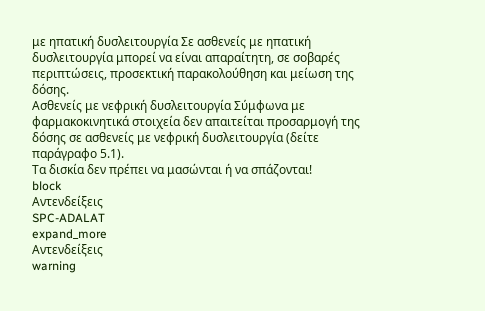με ηπατική δυσλειτουργία Σε ασθενείς με ηπατική δυσλειτουργία μπορεί να είναι απαραίτητη, σε σοβαρές περιπτώσεις, προσεκτική παρακολούθηση και μείωση της δόσης.
Ασθενείς με νεφρική δυσλειτουργία Σύμφωνα με φαρμακοκινητικά στοιχεία δεν απαιτείται προσαρμογή της δόσης σε ασθενείς με νεφρική δυσλειτουργία (δείτε παράγραφο 5.1).
Τα δισκία δεν πρέπει να μασώνται ή να σπάζονται!
block
Αντενδείξεις
SPC-ADALAT
expand_more
Αντενδείξεις
warning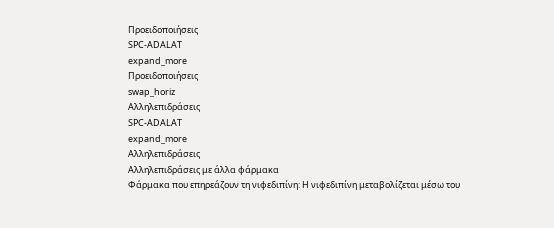Προειδοποιήσεις
SPC-ADALAT
expand_more
Προειδοποιήσεις
swap_horiz
Αλληλεπιδράσεις
SPC-ADALAT
expand_more
Αλληλεπιδράσεις
Αλληλεπιδράσεις με άλλα φάρμακα
Φάρμακα που επηρεάζουν τη νιφεδιπίνη: Η νιφεδιπίνη μεταβολίζεται μέσω του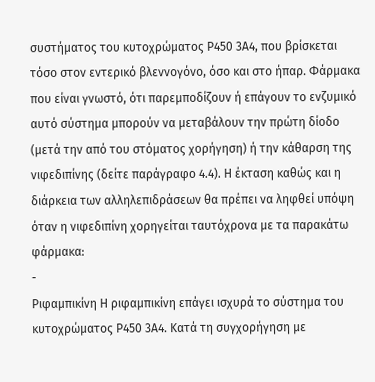συστήματος του κυτοχρώματος Ρ450 3Α4, που βρίσκεται τόσο στον εντερικό βλεννογόνο, όσο και στο ήπαρ. Φάρμακα που είναι γνωστό, ότι παρεμποδίζουν ή επάγουν το ενζυμικό αυτό σύστημα μπορούν να μεταβάλουν την πρώτη δίοδο (μετά την από του στόματος χορήγηση) ή την κάθαρση της νιφεδιπίνης (δείτε παράγραφο 4.4). Η έκταση καθώς και η διάρκεια των αλληλεπιδράσεων θα πρέπει να ληφθεί υπόψη όταν η νιφεδιπίνη χορηγείται ταυτόχρονα με τα παρακάτω φάρμακα:
-
Ριφαμπικίνη Η ριφαμπικίνη επάγει ισχυρά το σύστημα του κυτοχρώματος Ρ450 3Α4. Κατά τη συγχορήγηση με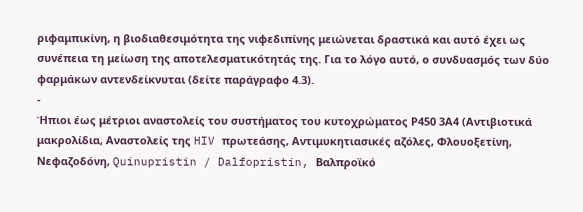ριφαμπικίνη, η βιοδιαθεσιμότητα της νιφεδιπίνης μειώνεται δραστικά και αυτό έχει ως συνέπεια τη μείωση της αποτελεσματικότητάς της. Για το λόγο αυτό, ο συνδυασμός των δύο φαρμάκων αντενδείκνυται (δείτε παράγραφο 4.3).
-
Ήπιοι έως μέτριοι αναστολείς του συστήματος του κυτοχρώματος Ρ450 3Α4 (Αντιβιοτικά μακρολίδια, Αναστολείς της HIV πρωτεάσης, Αντιμυκητιασικές αζόλες, Φλουοξετίνη, Νεφαζοδόνη, Quinupristin / Dalfopristin, Βαλπροϊκό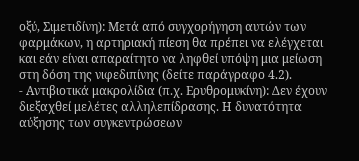οξύ, Σιμετιδίνη): Μετά από συγχορήγηση αυτών των φαρμάκων, η αρτηριακή πίεση θα πρέπει να ελέγχεται και εάν είναι απαραίτητο να ληφθεί υπόψη μια μείωση στη δόση της νιφεδιπίνης (δείτε παράγραφο 4.2).
- Αντιβιοτικά μακρολίδια (π.χ. Ερυθρομυκίνη): Δεν έχουν διεξαχθεί μελέτες αλληλεπίδρασης. Η δυνατότητα αύξησης των συγκεντρώσεων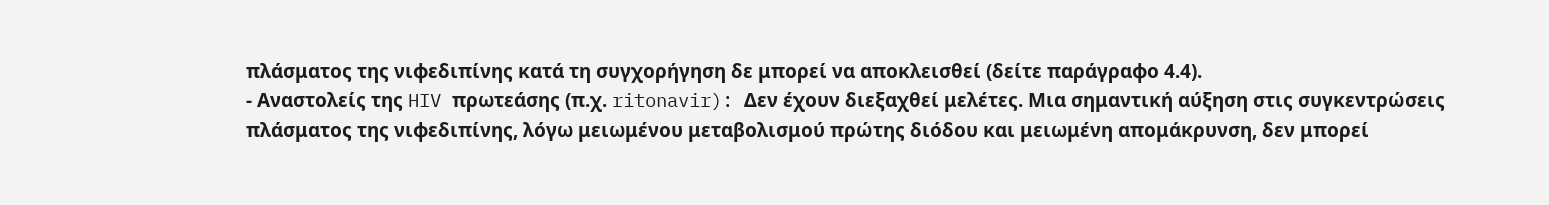πλάσματος της νιφεδιπίνης κατά τη συγχορήγηση δε μπορεί να αποκλεισθεί (δείτε παράγραφο 4.4).
- Αναστολείς της HIV πρωτεάσης (π.χ. ritonavir): Δεν έχουν διεξαχθεί μελέτες. Μια σημαντική αύξηση στις συγκεντρώσεις πλάσματος της νιφεδιπίνης, λόγω μειωμένου μεταβολισμού πρώτης διόδου και μειωμένη απομάκρυνση, δεν μπορεί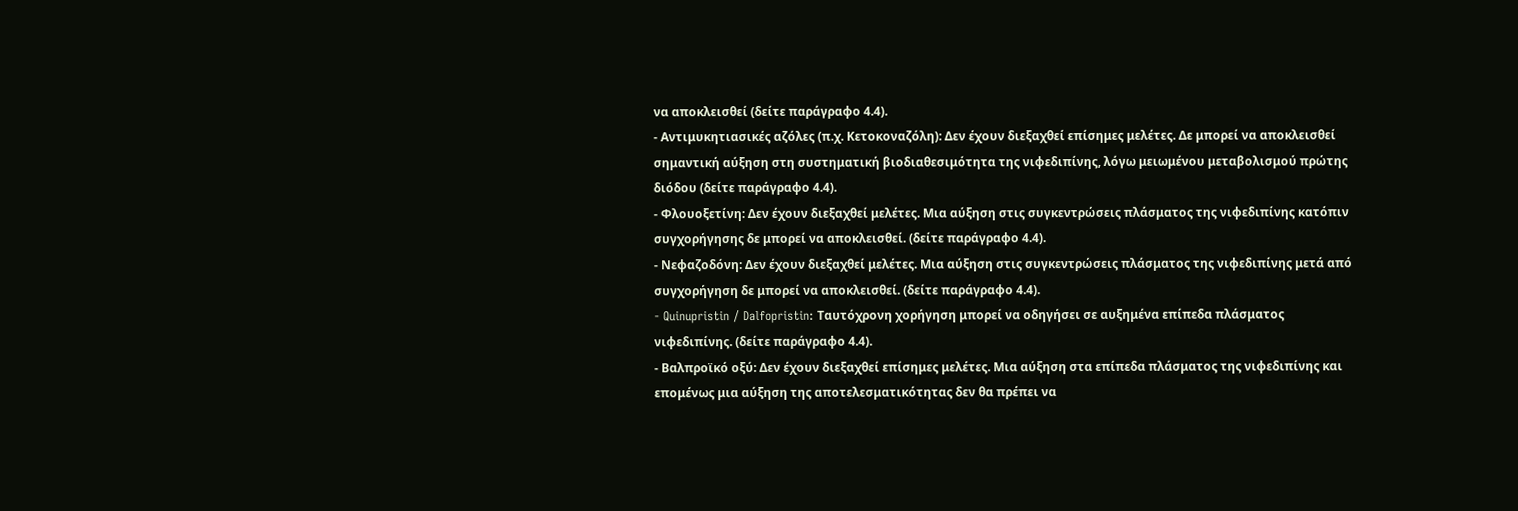να αποκλεισθεί (δείτε παράγραφο 4.4).
- Αντιμυκητιασικές αζόλες (π.χ. Κετοκοναζόλη): Δεν έχουν διεξαχθεί επίσημες μελέτες. Δε μπορεί να αποκλεισθεί σημαντική αύξηση στη συστηματική βιοδιαθεσιμότητα της νιφεδιπίνης, λόγω μειωμένου μεταβολισμού πρώτης διόδου (δείτε παράγραφο 4.4).
- Φλουοξετίνη: Δεν έχουν διεξαχθεί μελέτες. Μια αύξηση στις συγκεντρώσεις πλάσματος της νιφεδιπίνης κατόπιν συγχορήγησης δε μπορεί να αποκλεισθεί. (δείτε παράγραφο 4.4).
- Νεφαζοδόνη: Δεν έχουν διεξαχθεί μελέτες. Μια αύξηση στις συγκεντρώσεις πλάσματος της νιφεδιπίνης μετά από συγχορήγηση δε μπορεί να αποκλεισθεί. (δείτε παράγραφο 4.4).
- Quinupristin / Dalfopristin: Ταυτόχρονη χορήγηση μπορεί να οδηγήσει σε αυξημένα επίπεδα πλάσματος νιφεδιπίνης. (δείτε παράγραφο 4.4).
- Βαλπροϊκό οξύ: Δεν έχουν διεξαχθεί επίσημες μελέτες. Μια αύξηση στα επίπεδα πλάσματος της νιφεδιπίνης και επομένως μια αύξηση της αποτελεσματικότητας δεν θα πρέπει να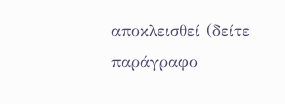αποκλεισθεί (δείτε παράγραφο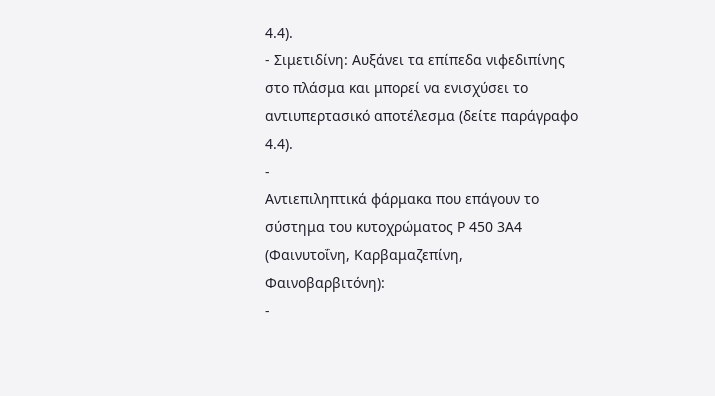4.4).
- Σιμετιδίνη: Αυξάνει τα επίπεδα νιφεδιπίνης στο πλάσμα και μπορεί να ενισχύσει το αντιυπερτασικό αποτέλεσμα (δείτε παράγραφο 4.4).
-
Αντιεπιληπτικά φάρμακα που επάγουν το σύστημα του κυτοχρώματος Ρ 450 3Α4 (Φαινυτοΐνη, Καρβαμαζεπίνη, Φαινοβαρβιτόνη):
-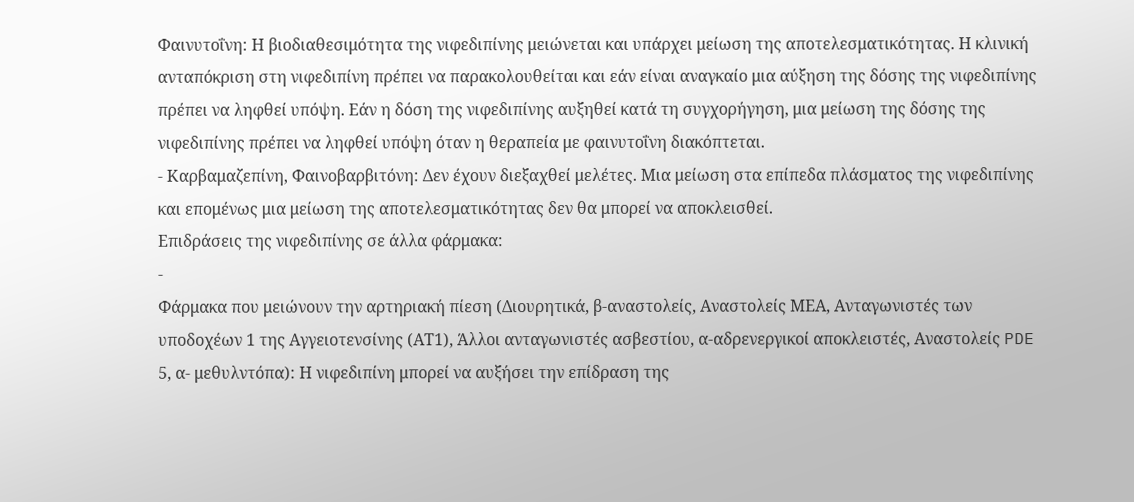Φαινυτοΐνη: Η βιοδιαθεσιμότητα της νιφεδιπίνης μειώνεται και υπάρχει μείωση της αποτελεσματικότητας. Η κλινική ανταπόκριση στη νιφεδιπίνη πρέπει να παρακολουθείται και εάν είναι αναγκαίο μια αύξηση της δόσης της νιφεδιπίνης πρέπει να ληφθεί υπόψη. Εάν η δόση της νιφεδιπίνης αυξηθεί κατά τη συγχορήγηση, μια μείωση της δόσης της νιφεδιπίνης πρέπει να ληφθεί υπόψη όταν η θεραπεία με φαινυτοΐνη διακόπτεται.
- Καρβαμαζεπίνη, Φαινοβαρβιτόνη: Δεν έχουν διεξαχθεί μελέτες. Μια μείωση στα επίπεδα πλάσματος της νιφεδιπίνης και επομένως μια μείωση της αποτελεσματικότητας δεν θα μπορεί να αποκλεισθεί.
Επιδράσεις της νιφεδιπίνης σε άλλα φάρμακα:
-
Φάρμακα που μειώνουν την αρτηριακή πίεση (Διουρητικά, β-αναστολείς, Αναστολείς ΜΕΑ, Ανταγωνιστές των υποδοχέων 1 της Αγγειοτενσίνης (ΑΤ1), Άλλοι ανταγωνιστές ασβεστίου, α-αδρενεργικοί αποκλειστές, Αναστολείς PDE 5, α- μεθυλντόπα): Η νιφεδιπίνη μπορεί να αυξήσει την επίδραση της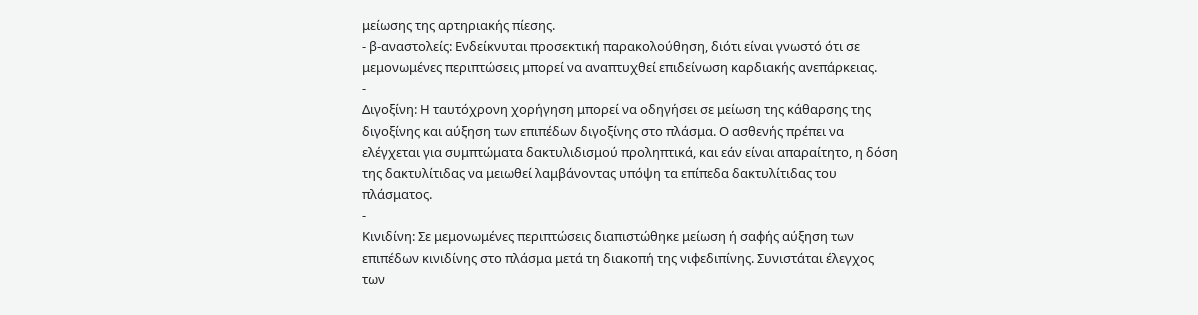μείωσης της αρτηριακής πίεσης.
- β-αναστολείς: Ενδείκνυται προσεκτική παρακολούθηση, διότι είναι γνωστό ότι σε μεμονωμένες περιπτώσεις μπορεί να αναπτυχθεί επιδείνωση καρδιακής ανεπάρκειας.
-
Διγοξίνη: Η ταυτόχρονη χορήγηση μπορεί να οδηγήσει σε μείωση της κάθαρσης της διγοξίνης και αύξηση των επιπέδων διγοξίνης στο πλάσμα. Ο ασθενής πρέπει να ελέγχεται για συμπτώματα δακτυλιδισμού προληπτικά, και εάν είναι απαραίτητο, η δόση της δακτυλίτιδας να μειωθεί λαμβάνοντας υπόψη τα επίπεδα δακτυλίτιδας του πλάσματος.
-
Κινιδίνη: Σε μεμονωμένες περιπτώσεις διαπιστώθηκε μείωση ή σαφής αύξηση των επιπέδων κινιδίνης στο πλάσμα μετά τη διακοπή της νιφεδιπίνης. Συνιστάται έλεγχος των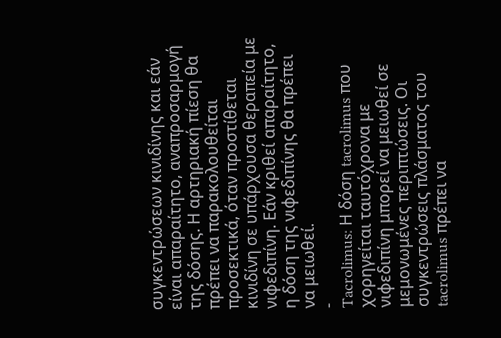συγκεντρώσεων κινιδίνης και εάν είναι απαραίτητο, αναπροσαρμογή της δόσης. Η αρτηριακή πίεση θα πρέπει να παρακολουθείται προσεκτικά, όταν προστίθεται κινιδίνη σε υπάρχουσα θεραπεία με νιφεδιπίνη. Εάν κριθεί απαραίτητο, η δόση της νιφεδιπίνης θα πρέπει να μειωθεί.
-
Tacrolimus: Η δόση tacrolimus που χορηγείται ταυτόχρονα με νιφεδιπίνη μπορεί να μειωθεί σε μεμονωμένες περιπτώσεις. Οι συγκεντρώσεις πλάσματος του tacrolimus πρέπει να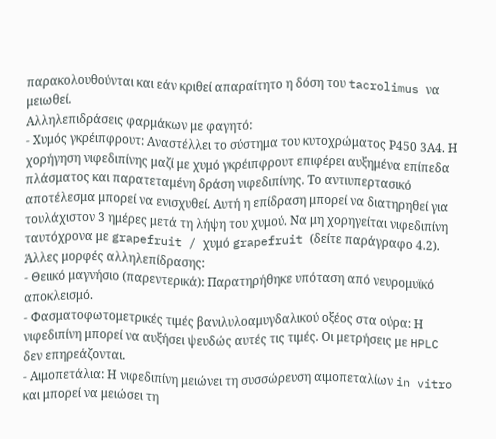παρακολουθούνται και εάν κριθεί απαραίτητο η δόση του tacrolimus να μειωθεί.
Αλληλεπιδράσεις φαρμάκων με φαγητό:
- Χυμός γκρέιπφρουτ: Αναστέλλει το σύστημα του κυτοχρώματος Ρ450 3Α4. Η χορήγηση νιφεδιπίνης μαζί με χυμό γκρέιπφρουτ επιφέρει αυξημένα επίπεδα πλάσματος και παρατεταμένη δράση νιφεδιπίνης. Το αντιυπερτασικό αποτέλεσμα μπορεί να ενισχυθεί. Αυτή η επίδραση μπορεί να διατηρηθεί για τουλάχιστον 3 ημέρες μετά τη λήψη του χυμού. Να μη χορηγείται νιφεδιπίνη ταυτόχρονα με grapefruit / χυμό grapefruit (δείτε παράγραφο 4.2).
Άλλες μορφές αλληλεπίδρασης:
- Θειικό μαγνήσιο (παρεντερικά): Παρατηρήθηκε υπόταση από νευρομυϊκό αποκλεισμό.
- Φασματοφωτομετρικές τιμές βανιλυλοαμυγδαλικού οξέος στα ούρα: Η νιφεδιπίνη μπορεί να αυξήσει ψευδώς αυτές τις τιμές. Οι μετρήσεις με HPLC δεν επηρεάζονται.
- Αιμοπετάλια: Η νιφεδιπίνη μειώνει τη συσσώρευση αιμοπεταλίων in vitro και μπορεί να μειώσει τη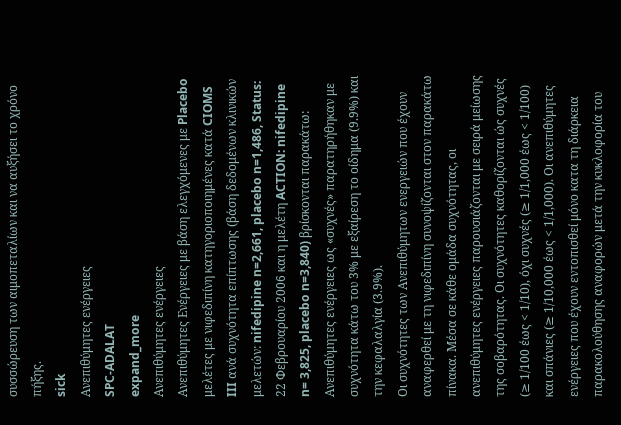συσσώρευση των αιμοπεταλίων και να αυξήσει το χρόνο πήξης.
sick
Ανεπιθύμητες ενέργειες
SPC-ADALAT
expand_more
Ανεπιθύμητες ενέργειες
Ανεπιθύμητες Ενέργειες με βάση ελεγχόμενες με Placebo μελέτες με νιφεδιπίνη κατηγοριοποιημένες κατά CIOMS III ανά συχνότητα επίπτωσης (βάση δεδομένων κλινικών μελετών: nifedipine n=2,661, placebo n=1,486, Status: 22 Φεβρουαρίου 2006 και η μελέτη ACTION: nifedipine n= 3,825, placebo n=3,840) βρίσκονται παρακάτω:
Ανεπιθύμητες ενέργειες ως «συχνές» παρατηρήθηκαν με συχνότητα κάτω του 3% με εξαίρεση το οίδημα (9.9%) και την κεφαλαλγία (3.9%).
Οι συχνότητες των Ανεπιθύμητων ενεργειών που έχουν αναφερθεί με τη νιφεδιπίνη συνοψίζονται στον παρακάτω πίνακα. Μέσα σε κάθε ομάδα συχνότητας, οι ανεπιθύμητες ενέργειες παρουσιάζονται με σειρά μείωσης της σοβαρότητας. Οι συχνότητες καθορίζονται ώς συχνές (≥ 1/100 έως < 1/10), όχι συχνές (≥ 1/1,000 έως < 1/100) και σπάνιες (≥ 1/10,000 έως < 1/1,000). Οι ανεπιθύμητες ενέργειες που έχουν εντοπισθεί μόνο κατα τη διάρκεια παρακολούθησης αναφορών μετά την κυκλοφορία του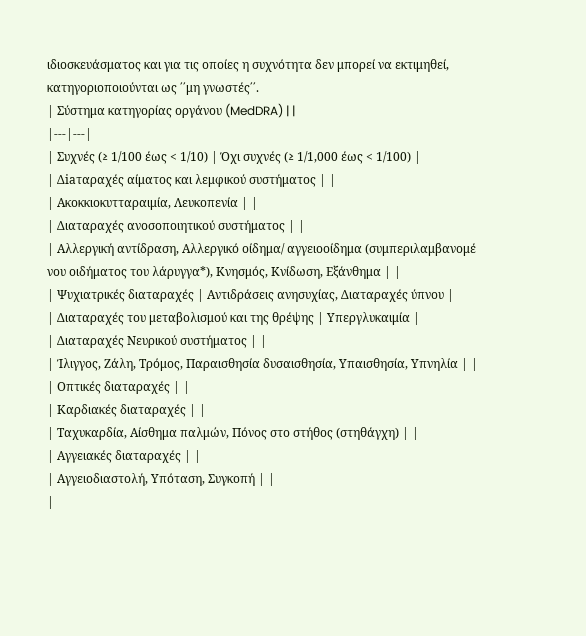ιδιοσκευάσματος και για τις οποίες η συχνότητα δεν μπορεί να εκτιμηθεί, κατηγοριοποιούνται ως ΄΄μη γνωστές΄΄.
| Σύστημα κατηγορίας οργάνου (MedDRA) | |
|---|---|
| Συχνές (≥ 1/100 έως < 1/10) | Όχι συχνές (≥ 1/1,000 έως < 1/100) |
| Δiaταραχές αίματος και λεμφικού συστήματος | |
| Ακοκκιοκυτταραιμία, Λευκοπενία | |
| Διαταραχές ανοσοποιητικού συστήματος | |
| Αλλεργική αντίδραση, Αλλεργικό οίδημα/ αγγειοοίδημα (συμπεριλαμβανομέ νου οιδήματος του λάρυγγα*), Κνησμός, Κνίδωση, Εξάνθημα | |
| Ψυχιατρικές διαταραχές | Αντιδράσεις ανησυχίας, Διαταραχές ύπνου |
| Διαταραχές του μεταβολισμού και της θρέψης | Υπεργλυκαιμία |
| Διαταραχές Νευρικού συστήματος | |
| Ίλιγγος, Ζάλη, Τρόμος, Παραισθησία δυσαισθησία, Υπαισθησία, Υπνηλία | |
| Οπτικές διαταραχές | |
| Καρδιακές διαταραχές | |
| Ταχυκαρδία, Αίσθημα παλμών, Πόνος στο στήθος (στηθάγχη) | |
| Αγγειακές διαταραχές | |
| Αγγειοδιαστολή, Υπόταση, Συγκοπή | |
|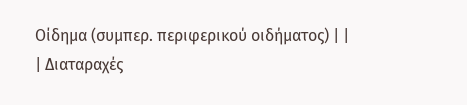Οίδημα (συμπερ. περιφερικού οιδήματος) | |
| Διαταραχές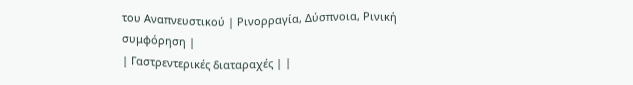του Αναπνευστικού | Ρινορραγία, Δύσπνοια, Ρινική συμφόρηση |
| Γαστρεντερικές διαταραχές | |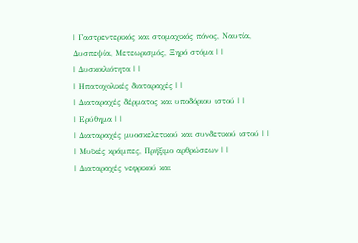| Γαστρεντερικός και στομαχικός πόνος, Ναυτία, Δυσπεψία, Μετεωρισμός, Ξηρό στόμα | |
| Δυσκοιλιότητα | |
| Ηπατοχολικές διαταραχές | |
| Διαταραχές δέρματος και υποδόριου ιστού | |
| Ερύθημα | |
| Διαταραχές μυοσκελετικού και συνδετικού ιστού | |
| Μυϊκές κράμπες, Πρήξιμο αρθρώσεων | |
| Διαταραχές νεφρικού και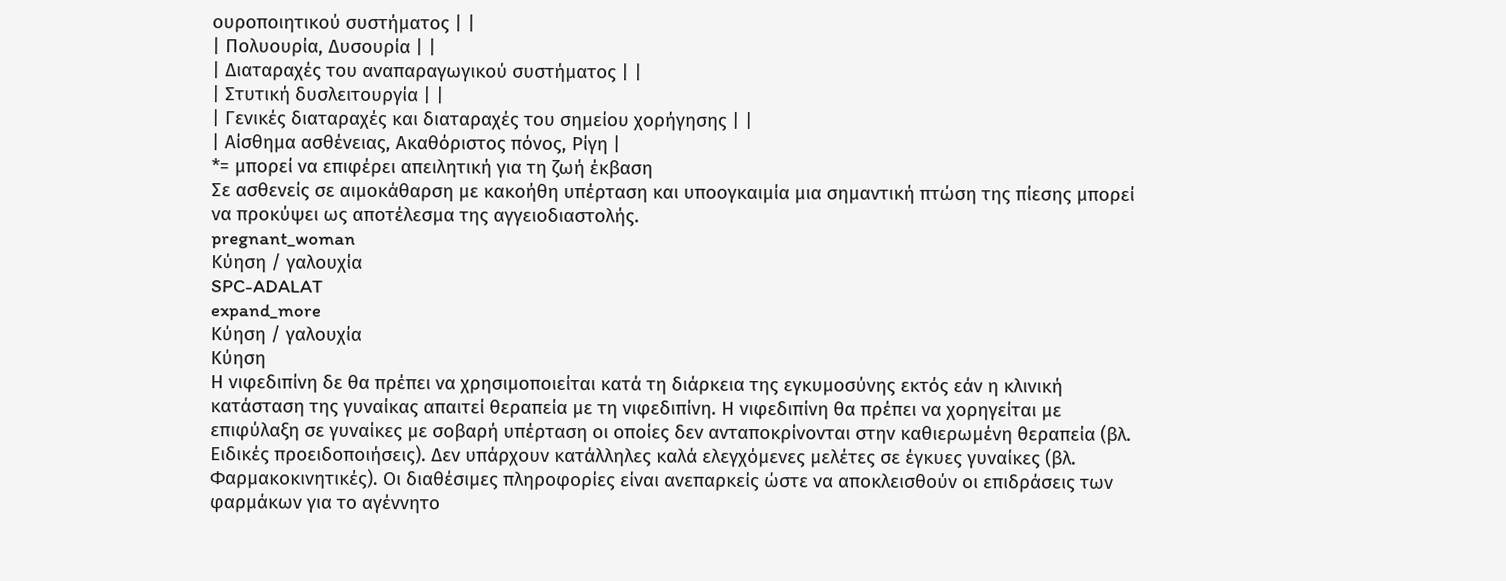ουροποιητικού συστήματος | |
| Πολυουρία, Δυσουρία | |
| Διαταραχές του αναπαραγωγικού συστήματος | |
| Στυτική δυσλειτουργία | |
| Γενικές διαταραχές και διαταραχές του σημείου χορήγησης | |
| Αίσθημα ασθένειας, Aκαθόριστος πόνος, Ρίγη |
*= μπορεί να επιφέρει απειλητική για τη ζωή έκβαση
Σε ασθενείς σε αιμοκάθαρση με κακοήθη υπέρταση και υποογκαιμία μια σημαντική πτώση της πίεσης μπορεί να προκύψει ως αποτέλεσμα της αγγειοδιαστολής.
pregnant_woman
Κύηση / γαλουχία
SPC-ADALAT
expand_more
Κύηση / γαλουχία
Κύηση
Η νιφεδιπίνη δε θα πρέπει να χρησιμοποιείται κατά τη διάρκεια της εγκυμοσύνης εκτός εάν η κλινική κατάσταση της γυναίκας απαιτεί θεραπεία με τη νιφεδιπίνη. Η νιφεδιπίνη θα πρέπει να χορηγείται με επιφύλαξη σε γυναίκες με σοβαρή υπέρταση οι οποίες δεν ανταποκρίνονται στην καθιερωμένη θεραπεία (βλ. Ειδικές προειδοποιήσεις). Δεν υπάρχουν κατάλληλες καλά ελεγχόμενες μελέτες σε έγκυες γυναίκες (βλ. Φαρμακοκινητικές). Οι διαθέσιμες πληροφορίες είναι ανεπαρκείς ώστε να αποκλεισθούν οι επιδράσεις των φαρμάκων για το αγέννητο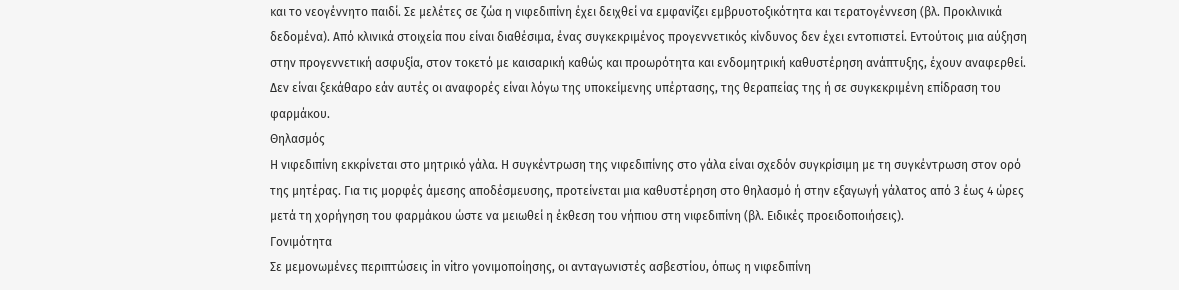και το νεογέννητο παιδί. Σε μελέτες σε ζώα η νιφεδιπίνη έχει δειχθεί να εμφανίζει εμβρυοτοξικότητα και τερατογέννεση (βλ. Προκλινικά δεδομένα). Από κλινικά στοιχεία που είναι διαθέσιμα, ένας συγκεκριμένος προγεννετικός κίνδυνος δεν έχει εντοπιστεί. Εντούτοις μια αύξηση στην προγεννετική ασφυξία, στον τοκετό με καισαρική καθώς και προωρότητα και ενδομητρική καθυστέρηση ανάπτυξης, έχουν αναφερθεί. Δεν είναι ξεκάθαρο εάν αυτές οι αναφορές είναι λόγω της υποκείμενης υπέρτασης, της θεραπείας της ή σε συγκεκριμένη επίδραση του φαρμάκου.
Θηλασμός
Η νιφεδιπίνη εκκρίνεται στο μητρικό γάλα. Η συγκέντρωση της νιφεδιπίνης στο γάλα είναι σχεδόν συγκρίσιμη με τη συγκέντρωση στον ορό της μητέρας. Για τις μορφές άμεσης αποδέσμευσης, προτείνεται μια καθυστέρηση στο θηλασμό ή στην εξαγωγή γάλατος από 3 έως 4 ώρες μετά τη χορήγηση του φαρμάκου ώστε να μειωθεί η έκθεση του νήπιου στη νιφεδιπίνη (βλ. Ειδικές προειδοποιήσεις).
Γονιμότητα
Σε μεμονωμένες περιπτώσεις in vitro γονιμοποίησης, οι ανταγωνιστές ασβεστίου, όπως η νιφεδιπίνη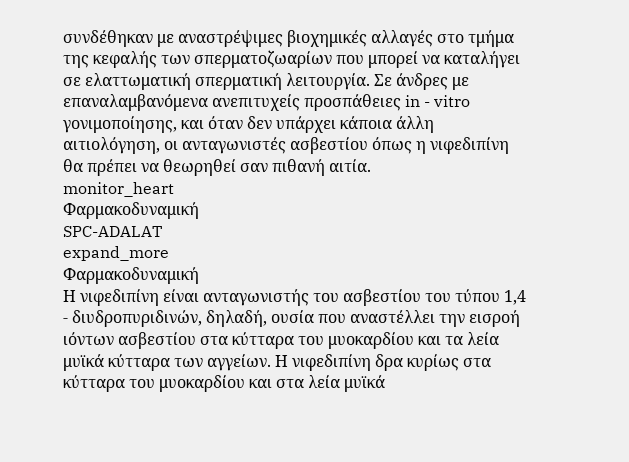συνδέθηκαν με αναστρέψιμες βιοχημικές αλλαγές στο τμήμα της κεφαλής των σπερματοζωαρίων που μπορεί να καταλήγει σε ελαττωματική σπερματική λειτουργία. Σε άνδρες με επαναλαμβανόμενα ανεπιτυχείς προσπάθειες in - vitro γονιμοποίησης, και όταν δεν υπάρχει κάποια άλλη αιτιολόγηση, οι ανταγωνιστές ασβεστίου όπως η νιφεδιπίνη θα πρέπει να θεωρηθεί σαν πιθανή αιτία.
monitor_heart
Φαρμακοδυναμική
SPC-ADALAT
expand_more
Φαρμακοδυναμική
Η νιφεδιπίνη είναι ανταγωνιστής του ασβεστίου του τύπου 1,4 - διυδροπυριδινών, δηλαδή, ουσία που αναστέλλει την εισροή ιόντων ασβεστίου στα κύτταρα του μυοκαρδίου και τα λεία μυϊκά κύτταρα των αγγείων. Η νιφεδιπίνη δρα κυρίως στα κύτταρα του μυοκαρδίου και στα λεία μυϊκά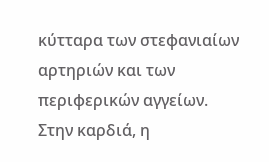κύτταρα των στεφανιαίων αρτηριών και των περιφερικών αγγείων.
Στην καρδιά, η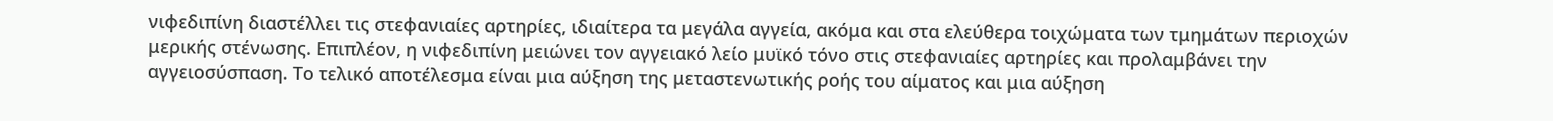νιφεδιπίνη διαστέλλει τις στεφανιαίες αρτηρίες, ιδιαίτερα τα μεγάλα αγγεία, ακόμα και στα ελεύθερα τοιχώματα των τμημάτων περιοχών μερικής στένωσης. Επιπλέον, η νιφεδιπίνη μειώνει τον αγγειακό λείο μυϊκό τόνο στις στεφανιαίες αρτηρίες και προλαμβάνει την αγγειοσύσπαση. Το τελικό αποτέλεσμα είναι μια αύξηση της μεταστενωτικής ροής του αίματος και μια αύξηση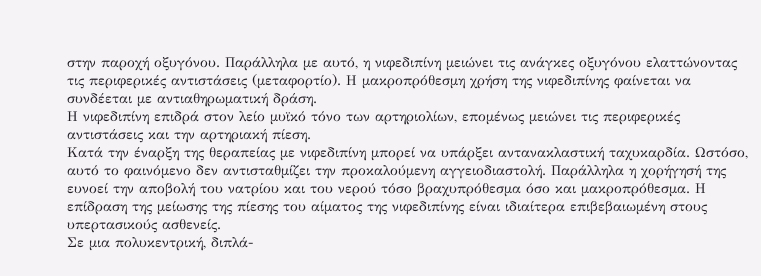στην παροχή οξυγόνου. Παράλληλα με αυτό, η νιφεδιπίνη μειώνει τις ανάγκες οξυγόνου ελαττώνοντας τις περιφερικές αντιστάσεις (μεταφορτίο). Η μακροπρόθεσμη χρήση της νιφεδιπίνης φαίνεται να συνδέεται με αντιαθηρωματική δράση.
Η νιφεδιπίνη επιδρά στον λείο μυϊκό τόνο των αρτηριολίων, επομένως μειώνει τις περιφερικές αντιστάσεις και την αρτηριακή πίεση.
Κατά την έναρξη της θεραπείας με νιφεδιπίνη μπορεί να υπάρξει αντανακλαστική ταχυκαρδία. Ωστόσο, αυτό το φαινόμενο δεν αντισταθμίζει την προκαλούμενη αγγειοδιαστολή. Παράλληλα η χορήγησή της ευνοεί την αποβολή του νατρίου και του νερού τόσο βραχυπρόθεσμα όσο και μακροπρόθεσμα. Η επίδραση της μείωσης της πίεσης του αίματος της νιφεδιπίνης είναι ιδιαίτερα επιβεβαιωμένη στους υπερτασικούς ασθενείς.
Σε μια πολυκεντρική, διπλά-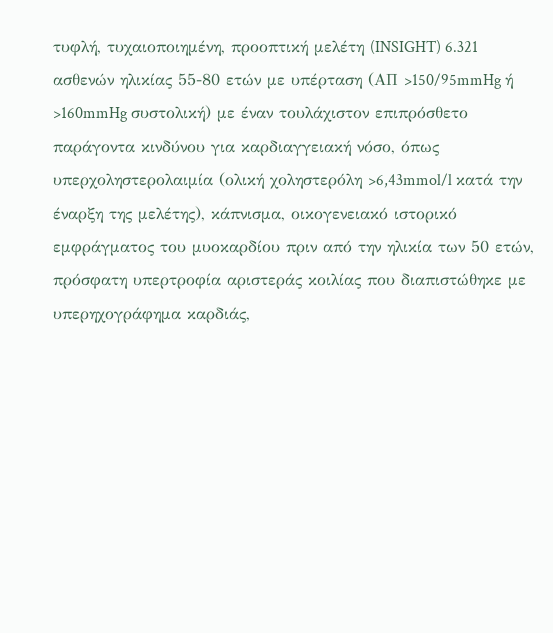τυφλή, τυχαιοποιημένη, προοπτική μελέτη (INSIGHT) 6.321 ασθενών ηλικίας 55-80 ετών με υπέρταση (ΑΠ >150/95mmHg ή >160mmHg συστολική) με έναν τουλάχιστον επιπρόσθετο παράγοντα κινδύνου για καρδιαγγειακή νόσο, όπως υπερχοληστερολαιμία (ολική χοληστερόλη >6,43mmol/l κατά την έναρξη της μελέτης), κάπνισμα, οικογενειακό ιστορικό εμφράγματος του μυοκαρδίου πριν από την ηλικία των 50 ετών, πρόσφατη υπερτροφία αριστεράς κοιλίας που διαπιστώθηκε με υπερηχογράφημα καρδιάς,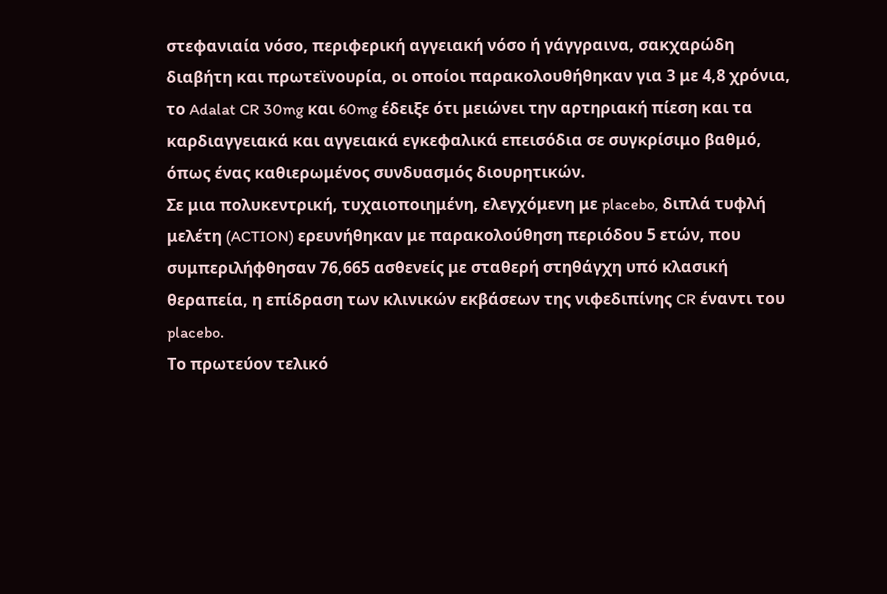στεφανιαία νόσο, περιφερική αγγειακή νόσο ή γάγγραινα, σακχαρώδη διαβήτη και πρωτεϊνουρία, οι οποίοι παρακολουθήθηκαν για 3 με 4,8 χρόνια, το Adalat CR 30mg και 60mg έδειξε ότι μειώνει την αρτηριακή πίεση και τα καρδιαγγειακά και αγγειακά εγκεφαλικά επεισόδια σε συγκρίσιμο βαθμό, όπως ένας καθιερωμένος συνδυασμός διουρητικών.
Σε μια πολυκεντρική, τυχαιοποιημένη, ελεγχόμενη με placebo, διπλά τυφλή μελέτη (ACTION) ερευνήθηκαν με παρακολούθηση περιόδου 5 ετών, που συμπεριλήφθησαν 76,665 ασθενείς με σταθερή στηθάγχη υπό κλασική θεραπεία, η επίδραση των κλινικών εκβάσεων της νιφεδιπίνης CR έναντι του placebo.
Το πρωτεύον τελικό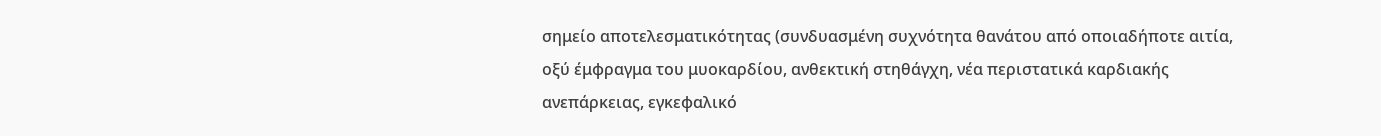σημείο αποτελεσματικότητας (συνδυασμένη συχνότητα θανάτου από οποιαδήποτε αιτία, οξύ έμφραγμα του μυοκαρδίου, ανθεκτική στηθάγχη, νέα περιστατικά καρδιακής ανεπάρκειας, εγκεφαλικό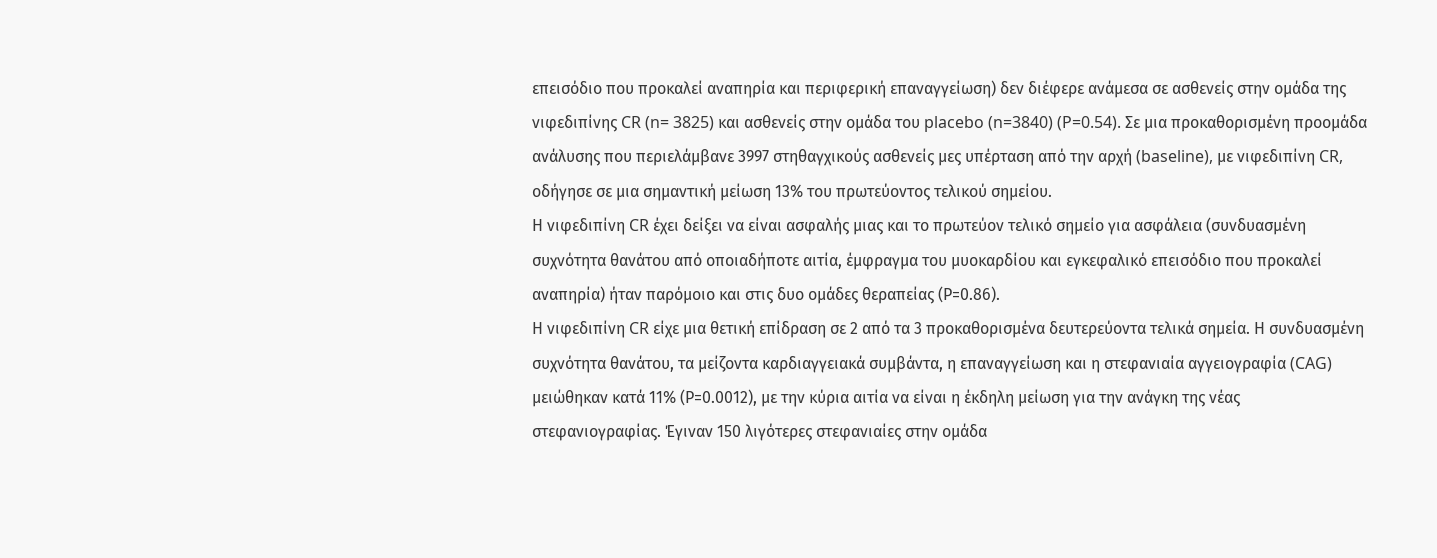επεισόδιο που προκαλεί αναπηρία και περιφερική επαναγγείωση) δεν διέφερε ανάμεσα σε ασθενείς στην ομάδα της νιφεδιπίνης CR (n= 3825) και ασθενείς στην ομάδα του placebo (n=3840) (P=0.54). Σε μια προκαθορισμένη προομάδα ανάλυσης που περιελάμβανε 3997 στηθαγχικούς ασθενείς μες υπέρταση από την αρχή (baseline), με νιφεδιπίνη CR, οδήγησε σε μια σημαντική μείωση 13% του πρωτεύοντος τελικού σημείου.
Η νιφεδιπίνη CR έχει δείξει να είναι ασφαλής μιας και το πρωτεύον τελικό σημείο για ασφάλεια (συνδυασμένη συχνότητα θανάτου από οποιαδήποτε αιτία, έμφραγμα του μυοκαρδίου και εγκεφαλικό επεισόδιο που προκαλεί αναπηρία) ήταν παρόμοιο και στις δυο ομάδες θεραπείας (Ρ=0.86).
Η νιφεδιπίνη CR είχε μια θετική επίδραση σε 2 από τα 3 προκαθορισμένα δευτερεύοντα τελικά σημεία. Η συνδυασμένη συχνότητα θανάτου, τα μείζοντα καρδιαγγειακά συμβάντα, η επαναγγείωση και η στεφανιαία αγγειογραφία (CAG) μειώθηκαν κατά 11% (Ρ=0.0012), με την κύρια αιτία να είναι η έκδηλη μείωση για την ανάγκη της νέας στεφανιογραφίας. Έγιναν 150 λιγότερες στεφανιαίες στην ομάδα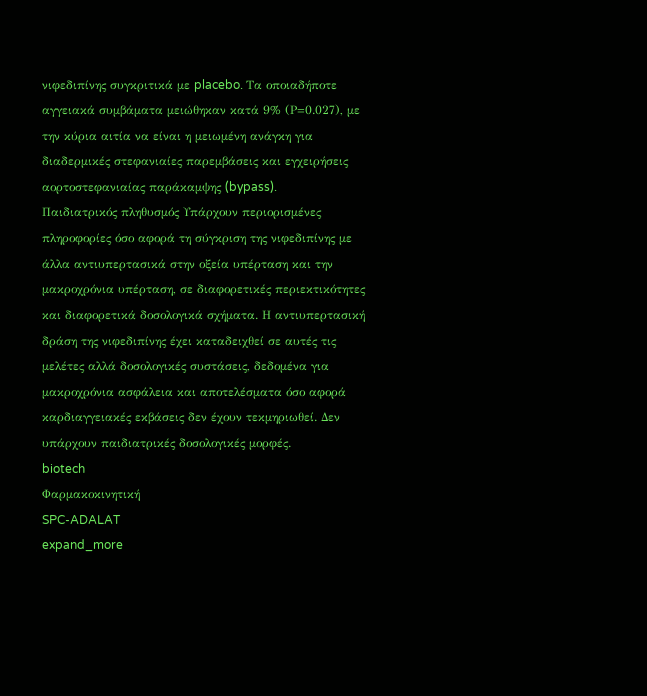νιφεδιπίνης συγκριτικά με placebo. Τα οποιαδήποτε αγγειακά συμβάματα μειώθηκαν κατά 9% (Ρ=0.027), με την κύρια αιτία να είναι η μειωμένη ανάγκη για διαδερμικές στεφανιαίες παρεμβάσεις και εγχειρήσεις αορτοστεφανιαίας παράκαμψης (bypass).
Παιδιατρικός πληθυσμός Υπάρχουν περιορισμένες πληροφορίες όσο αφορά τη σύγκριση της νιφεδιπίνης με άλλα αντιυπερτασικά στην οξεία υπέρταση και την μακροχρόνια υπέρταση, σε διαφορετικές περιεκτικότητες και διαφορετικά δοσολογικά σχήματα. Η αντιυπερτασική δράση της νιφεδιπίνης έχει καταδειχθεί σε αυτές τις μελέτες αλλά δοσολογικές συστάσεις, δεδομένα για μακροχρόνια ασφάλεια και αποτελέσματα όσο αφορά καρδιαγγειακές εκβάσεις δεν έχουν τεκμηριωθεί. Δεν υπάρχουν παιδιατρικές δοσολογικές μορφές.
biotech
Φαρμακοκινητική
SPC-ADALAT
expand_more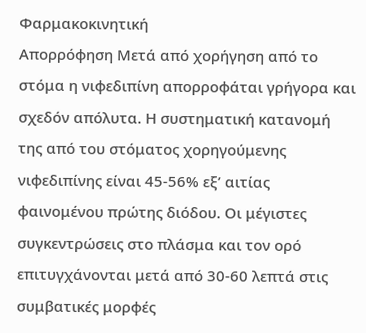Φαρμακοκινητική
Απορρόφηση Μετά από χορήγηση από το στόμα η νιφεδιπίνη απορροφάται γρήγορα και σχεδόν απόλυτα. Η συστηματική κατανομή της από του στόματος χορηγούμενης νιφεδιπίνης είναι 45-56% εξ’ αιτίας φαινομένου πρώτης διόδου. Οι μέγιστες συγκεντρώσεις στο πλάσμα και τον ορό επιτυγχάνονται μετά από 30-60 λεπτά στις συμβατικές μορφές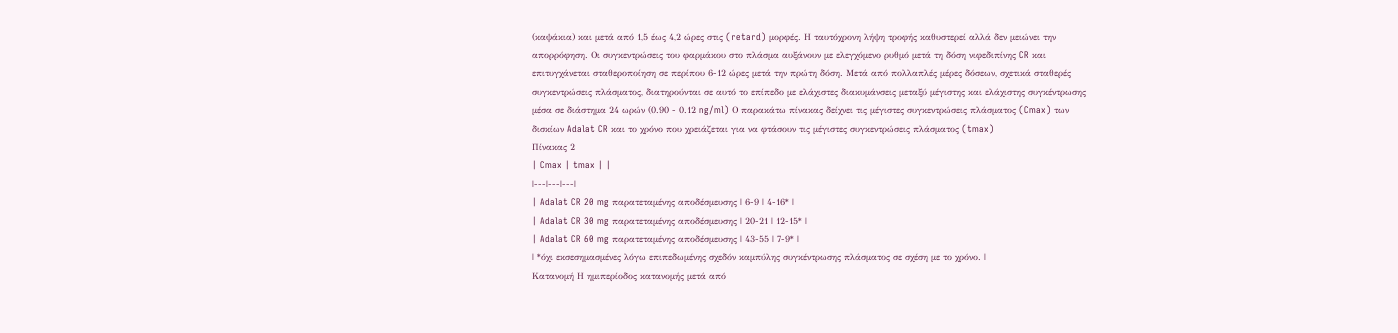(καψάκια) και μετά από 1,5 έως 4,2 ώρες στις (retard) μορφές. Η ταυτόχρονη λήψη τροφής καθυστερεί αλλά δεν μειώνει την απορρόφηση. Oι συγκεντρώσεις του φαρμάκου στο πλάσμα αυξάνουν με ελεγχόμενο ρυθμό μετά τη δόση νιφεδιπίνης CR και επιτυγχάνεται σταθεροποίηση σε περίπου 6-12 ώρες μετά την πρώτη δόση. Μετά από πολλαπλές μέρες δόσεων, σχετικά σταθερές συγκεντρώσεις πλάσματος, διατηρούνται σε αυτό το επίπεδο με ελάχιστες διακυμάνσεις μεταξύ μέγιστης και ελάχιστης συγκέντρωσης μέσα σε διάστημα 24 ωρών (0.90 - 0.12 ng/ml) Ο παρακάτω πίνακας δείχνει τις μέγιστες συγκεντρώσεις πλάσματος (Cmax) των δισκίων Adalat CR και το χρόνο που χρειάζεται για να φτάσουν τις μέγιστες συγκεντρώσεις πλάσματος (tmax)
Πίνακας 2
| Cmax | tmax | |
|---|---|---|
| Adalat CR 20 mg παρατεταμένης αποδέσμευσης | 6-9 | 4-16* |
| Adalat CR 30 mg παρατεταμένης αποδέσμευσης | 20-21 | 12-15* |
| Adalat CR 60 mg παρατεταμένης αποδέσμευσης | 43-55 | 7-9* |
| *όχι εκσεσημασμένες λόγω επιπεδωμένης σχεδόν καμπύλης συγκέντρωσης πλάσματος σε σχέση με το χρόνο. |
Κατανομή Η ημιπερίοδος κατανομής μετά από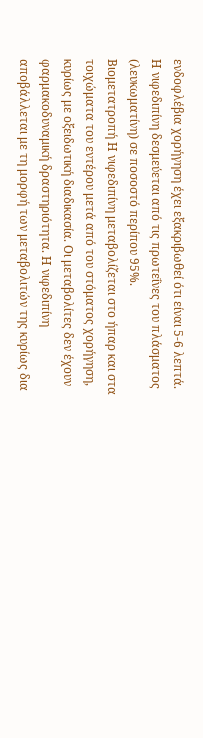ενδοφλέβια χορήγηση έχει εξακριβωθεί ότι είναι 5-6 λεπτά. Η νιφεδιπίνη δεσμεύεται από τις πρωτεΐνες του πλάσματος (λευκωματίνη) σε ποσοστό περίπου 95%.
Βιομετατροπή Η νιφεδιπίνη μεταβολίζεται στο ήπαρ και στα τοιχώματα του εντέρου μετά από του στόματος χορήγηση, κυρίως με οξειδωτική διαδικασία. Οι μεταβολίτες δεν έχουν φαρμακοδυναμική δραστηριότητα. Η νιφεδιπίνη αποβάλλεται με τη μορφή των μεταβολιτών της κυρίως δια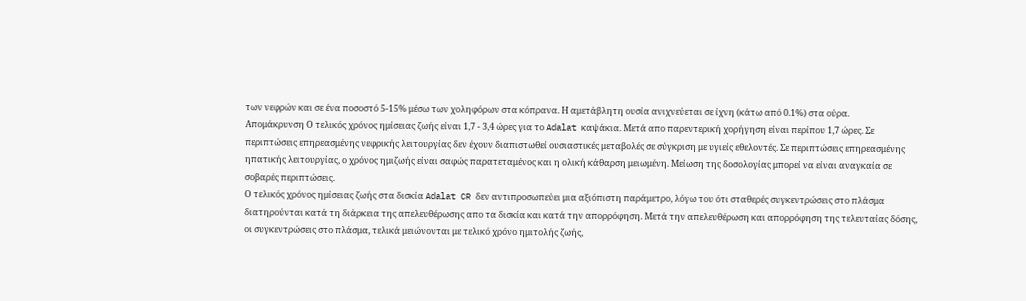των νεφρών και σε ένα ποσοστό 5-15% μέσω των χοληφόρων στα κόπρανα. Η αμετάβλητη ουσία ανιχνεύεται σε ίχνη (κάτω από 0.1%) στα ούρα.
Απομάκρυνση Ο τελικός χρόνος ημίσειας ζωής είναι 1,7 - 3,4 ώρες για το Adalat καψάκια. Μετά απο παρεντερική χορήγηση είναι περίπου 1,7 ώρες. Σε περιπτώσεις επηρεασμένης νεφρικής λειτουργίας δεν έχουν διαπιστωθεί ουσιαστικές μεταβολές σε σύγκριση με υγιείς εθελοντές. Σε περιπτώσεις επηρεασμένης ηπατικής λειτουργίας, ο χρόνος ημιζωής είναι σαφώς παρατεταμένος και η ολική κάθαρση μειωμένη. Μείωση της δοσολογίας μπορεί να είναι αναγκαία σε σοβαρές περιπτώσεις.
Ο τελικός χρόνος ημίσειας ζωής στα δισκία Adalat CR δεν αντιπροσωπεύει μια αξιόπιστη παράμετρο, λόγω του ότι σταθερές συγκεντρώσεις στο πλάσμα διατηρούνται κατά τη διάρκεια της απελευθέρωσης απο τα δισκία και κατά την απορρόφηση. Μετά την απελευθέρωση και απορρόφηση της τελευταίας δόσης, οι συγκεντρώσεις στο πλάσμα, τελικά μειώνονται με τελικό χρόνο ημιτολής ζωής,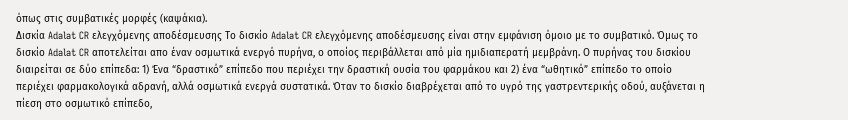όπως στις συμβατικές μορφές (καψάκια).
Δισκία Adalat CR ελεγχόμενης αποδέσμευσης Το δισκίο Adalat CR ελεγχόμενης αποδέσμευσης είναι στην εμφάνιση όμοιο με το συμβατικό. Όμως το δισκίο Adalat CR αποτελείται απο έναν οσμωτικά ενεργό πυρήνα, ο οποίος περιβάλλεται από μία ημιδιαπερατή μεμβράνη. Ο πυρήνας του δισκίου διαιρείται σε δύο επίπεδα: 1) Ένα “δραστικό” επίπεδο που περιέχει την δραστική ουσία του φαρμάκου και 2) ένα “ωθητικό” επίπεδο το οποίο περιέχει φαρμακολογικά αδρανή, αλλά οσμωτικά ενεργά συστατικά. Όταν το δισκίο διαβρέχεται από το υγρό της γαστρεντερικής οδού, αυξάνεται η πίεση στο οσμωτικό επίπεδο,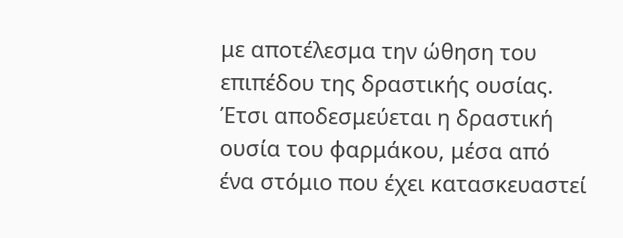με αποτέλεσμα την ώθηση του επιπέδου της δραστικής ουσίας. Έτσι αποδεσμεύεται η δραστική ουσία του φαρμάκου, μέσα από ένα στόμιο που έχει κατασκευαστεί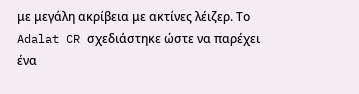με μεγάλη ακρίβεια με ακτίνες λέιζερ. Το Adalat CR σχεδιάστηκε ώστε να παρέχει ένα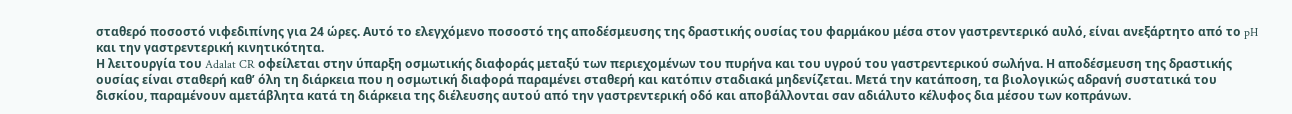σταθερό ποσοστό νιφεδιπίνης για 24 ώρες. Αυτό το ελεγχόμενο ποσοστό της αποδέσμευσης της δραστικής ουσίας του φαρμάκου μέσα στον γαστρεντερικό αυλό, είναι ανεξάρτητο από το pH και την γαστρεντερική κινητικότητα.
Η λειτουργία του Adalat CR οφείλεται στην ύπαρξη οσμωτικής διαφοράς μεταξύ των περιεχομένων του πυρήνα και του υγρού του γαστρεντερικού σωλήνα. Η αποδέσμευση της δραστικής ουσίας είναι σταθερή καθ’ όλη τη διάρκεια που η οσμωτική διαφορά παραμένει σταθερή και κατόπιν σταδιακά μηδενίζεται. Μετά την κατάποση, τα βιολογικώς αδρανή συστατικά του δισκίου, παραμένουν αμετάβλητα κατά τη διάρκεια της διέλευσης αυτού από την γαστρεντερική οδό και αποβάλλονται σαν αδιάλυτο κέλυφος δια μέσου των κοπράνων.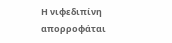Η νιφεδιπίνη απορροφάται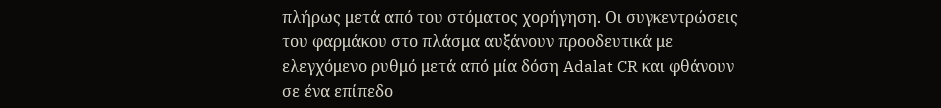πλήρως μετά από του στόματος χορήγηση. Οι συγκεντρώσεις του φαρμάκου στο πλάσμα αυξάνουν προοδευτικά με ελεγχόμενο ρυθμό μετά από μία δόση Adalat CR και φθάνουν σε ένα επίπεδο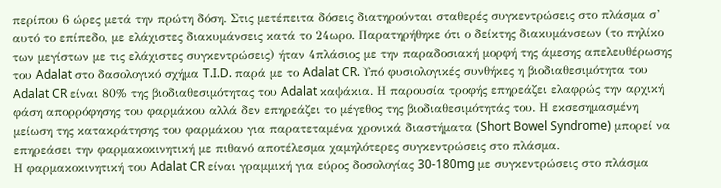περίπου 6 ώρες μετά την πρώτη δόση. Στις μετέπειτα δόσεις διατηρούνται σταθερές συγκεντρώσεις στο πλάσμα σ’ αυτό το επίπεδο, με ελάχιστες διακυμάνσεις κατά το 24ωρο. Παρατηρήθηκε ότι ο δείκτης διακυμάνσεων (το πηλίκο των μεγίστων με τις ελάχιστες συγκεντρώσεις) ήταν 4πλάσιος με την παραδοσιακή μορφή της άμεσης απελευθέρωσης του Adalat στο δασολογικό σχήμα T.I.D. παρά με το Adalat CR. Υπό φυσιολογικές συνθήκες η βιοδιαθεσιμότητα του Adalat CR είναι 80% της βιοδιαθεσιμότητας του Adalat καψάκια. Η παρουσία τροφής επηρεάζει ελαφρώς την αρχική φάση απορρόφησης του φαρμάκου αλλά δεν επηρεάζει το μέγεθος της βιοδιαθεσιμότητάς του. Η εκσεσημασμένη μείωση της κατακράτησης του φαρμάκου για παρατεταμένα χρονικά διαστήματα (Short Bowel Syndrome) μπορεί να επηρεάσει την φαρμακοκινητική με πιθανό αποτέλεσμα χαμηλότερες συγκεντρώσεις στο πλάσμα.
Η φαρμακοκινητική του Adalat CR είναι γραμμική για εύρος δοσολογίας 30-180mg με συγκεντρώσεις στο πλάσμα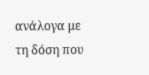ανάλογα με τη δόση που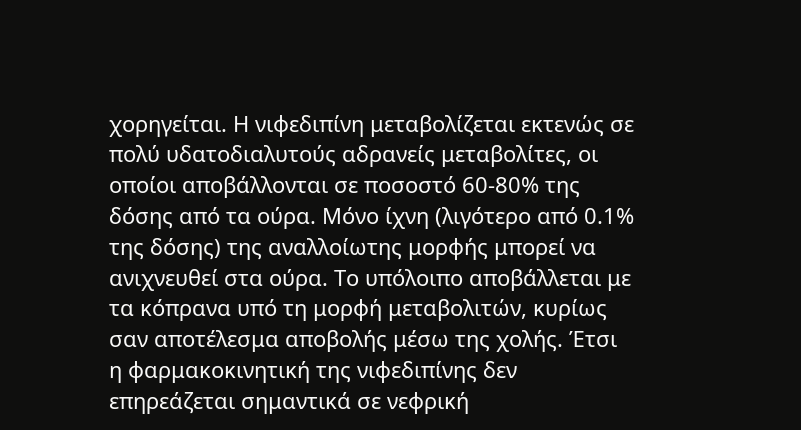χορηγείται. Η νιφεδιπίνη μεταβολίζεται εκτενώς σε πολύ υδατοδιαλυτούς αδρανείς μεταβολίτες, οι οποίοι αποβάλλονται σε ποσοστό 60-80% της δόσης από τα ούρα. Μόνο ίχνη (λιγότερο από 0.1% της δόσης) της αναλλοίωτης μορφής μπορεί να ανιχνευθεί στα ούρα. Το υπόλοιπο αποβάλλεται με τα κόπρανα υπό τη μορφή μεταβολιτών, κυρίως σαν αποτέλεσμα αποβολής μέσω της χολής. Έτσι η φαρμακοκινητική της νιφεδιπίνης δεν επηρεάζεται σημαντικά σε νεφρική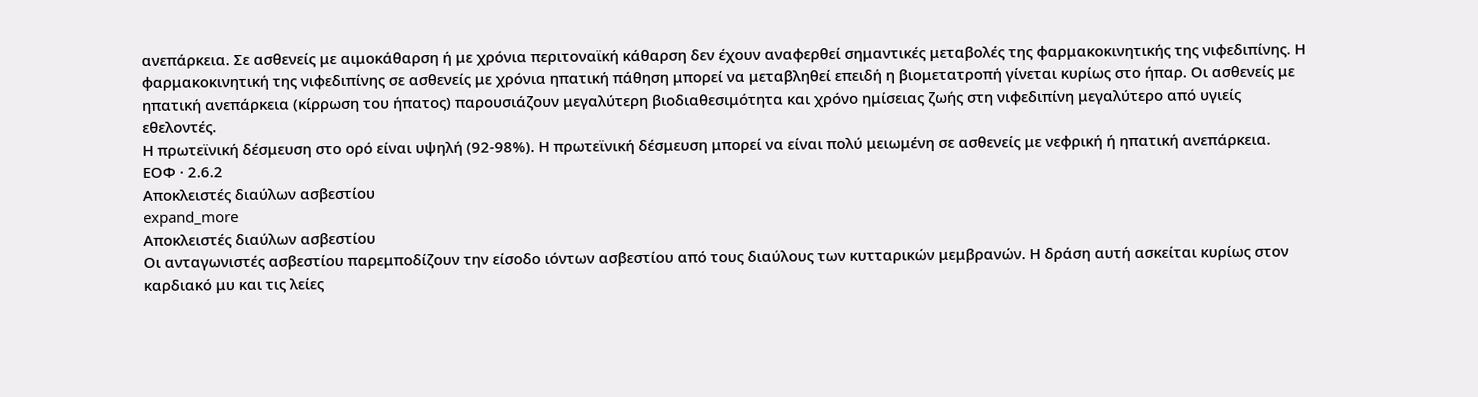ανεπάρκεια. Σε ασθενείς με αιμοκάθαρση ή με χρόνια περιτοναϊκή κάθαρση δεν έχουν αναφερθεί σημαντικές μεταβολές της φαρμακοκινητικής της νιφεδιπίνης. Η φαρμακοκινητική της νιφεδιπίνης σε ασθενείς με χρόνια ηπατική πάθηση μπορεί να μεταβληθεί επειδή η βιομετατροπή γίνεται κυρίως στο ήπαρ. Οι ασθενείς με ηπατική ανεπάρκεια (κίρρωση του ήπατος) παρουσιάζουν μεγαλύτερη βιοδιαθεσιμότητα και χρόνο ημίσειας ζωής στη νιφεδιπίνη μεγαλύτερο από υγιείς εθελοντές.
Η πρωτεϊνική δέσμευση στο ορό είναι υψηλή (92-98%). Η πρωτεϊνική δέσμευση μπορεί να είναι πολύ μειωμένη σε ασθενείς με νεφρική ή ηπατική ανεπάρκεια.
ΕΟΦ · 2.6.2
Αποκλειστές διαύλων ασβεστίου
expand_more
Αποκλειστές διαύλων ασβεστίου
Οι ανταγωνιστές ασβεστίου παρεμποδίζουν την είσοδο ιόντων ασβεστίου από τους διαύλους των κυτταρικών μεμβρανών. Η δράση αυτή ασκείται κυρίως στον καρδιακό μυ και τις λείες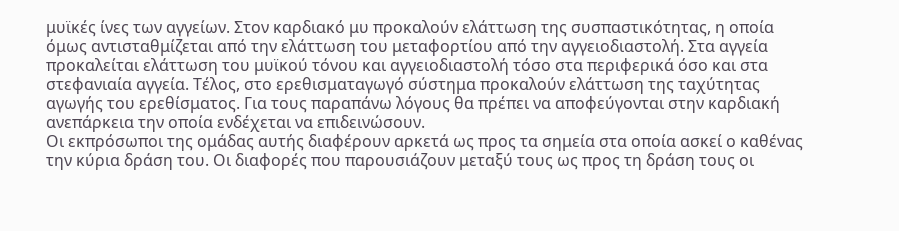μυϊκές ίνες των αγγείων. Στον καρδιακό μυ προκαλούν ελάττωση της συσπαστικότητας, η οποία όμως αντισταθμίζεται από την ελάττωση του μεταφορτίου από την αγγειοδιαστολή. Στα αγγεία προκαλείται ελάττωση του μυϊκού τόνου και αγγειοδιαστολή τόσο στα περιφερικά όσο και στα στεφανιαία αγγεία. Τέλος, στο ερεθισματαγωγό σύστημα προκαλούν ελάττωση της ταχύτητας αγωγής του ερεθίσματος. Για τους παραπάνω λόγους θα πρέπει να αποφεύγονται στην καρδιακή ανεπάρκεια την οποία ενδέχεται να επιδεινώσουν.
Οι εκπρόσωποι της ομάδας αυτής διαφέρουν αρκετά ως προς τα σημεία στα οποία ασκεί ο καθένας την κύρια δράση του. Οι διαφορές που παρουσιάζουν μεταξύ τους ως προς τη δράση τους οι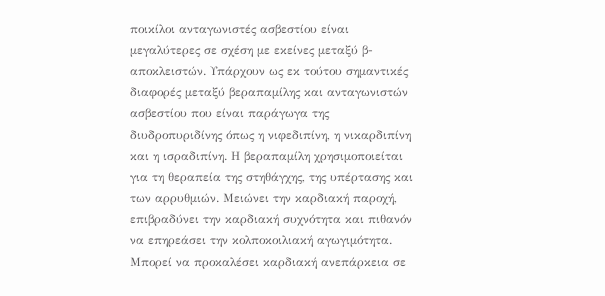ποικίλοι ανταγωνιστές ασβεστίου είναι μεγαλύτερες σε σχέση με εκείνες μεταξύ β-αποκλειστών. Υπάρχουν ως εκ τούτου σημαντικές διαφορές μεταξύ βεραπαμίλης και ανταγωνιστών ασβεστίου που είναι παράγωγα της διυδροπυριδίνης όπως η νιφεδιπίνη, η νικαρδιπίνη και η ισραδιπίνη. Η βεραπαμίλη χρησιμοποιείται για τη θεραπεία της στηθάγχης, της υπέρτασης και των αρρυθμιών. Μειώνει την καρδιακή παροχή, επιβραδύνει την καρδιακή συχνότητα και πιθανόν να επηρεάσει την κολποκοιλιακή αγωγιμότητα. Μπορεί να προκαλέσει καρδιακή ανεπάρκεια σε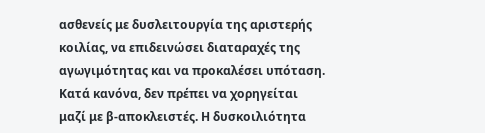ασθενείς με δυσλειτουργία της αριστερής κοιλίας, να επιδεινώσει διαταραχές της αγωγιμότητας και να προκαλέσει υπόταση. Κατά κανόνα, δεν πρέπει να χορηγείται μαζί με β-αποκλειστές. Η δυσκοιλιότητα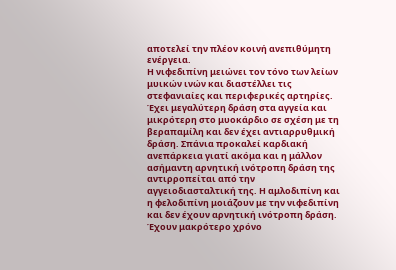αποτελεί την πλέον κοινή ανεπιθύμητη ενέργεια.
Η νιφεδιπίνη μειώνει τον τόνο των λείων μυικών ινών και διαστέλλει τις στεφανιαίες και περιφερικές αρτηρίες. Έχει μεγαλύτερη δράση στα αγγεία και μικρότερη στο μυοκάρδιο σε σχέση με τη βεραπαμίλη και δεν έχει αντιαρρυθμική δράση. Σπάνια προκαλεί καρδιακή ανεπάρκεια γιατί ακόμα και η μάλλον ασήμαντη αρνητική ινότροπη δράση της αντιρροπείται από την αγγειοδιασταλτική της. Η αμλοδιπίνη και η φελοδιπίνη μοιάζουν με την νιφεδιπίνη και δεν έχουν αρνητική ινότροπη δράση. Έχουν μακρότερο χρόνο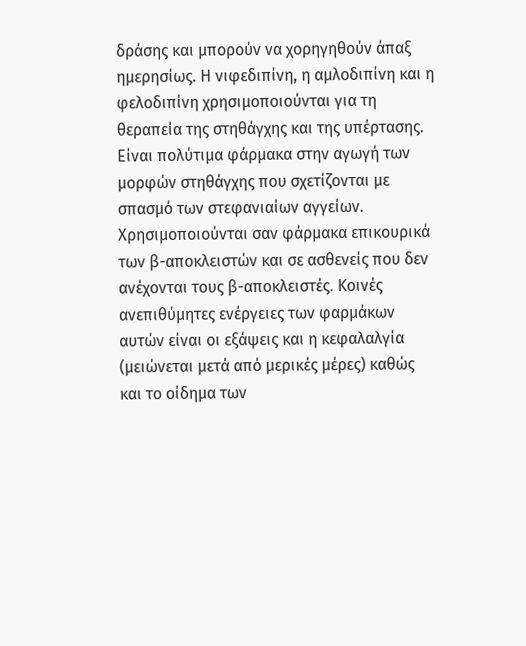δράσης και μπορούν να χορηγηθούν άπαξ ημερησίως. Η νιφεδιπίνη, η αμλοδιπίνη και η φελοδιπίνη χρησιμοποιούνται για τη θεραπεία της στηθάγχης και της υπέρτασης. Είναι πολύτιμα φάρμακα στην αγωγή των μορφών στηθάγχης που σχετίζονται με σπασμό των στεφανιαίων αγγείων. Χρησιμοποιούνται σαν φάρμακα επικουρικά των β-αποκλειστών και σε ασθενείς που δεν ανέχονται τους β-αποκλειστές. Κοινές ανεπιθύμητες ενέργειες των φαρμάκων αυτών είναι οι εξάψεις και η κεφαλαλγία (μειώνεται μετά από μερικές μέρες) καθώς και το οίδημα των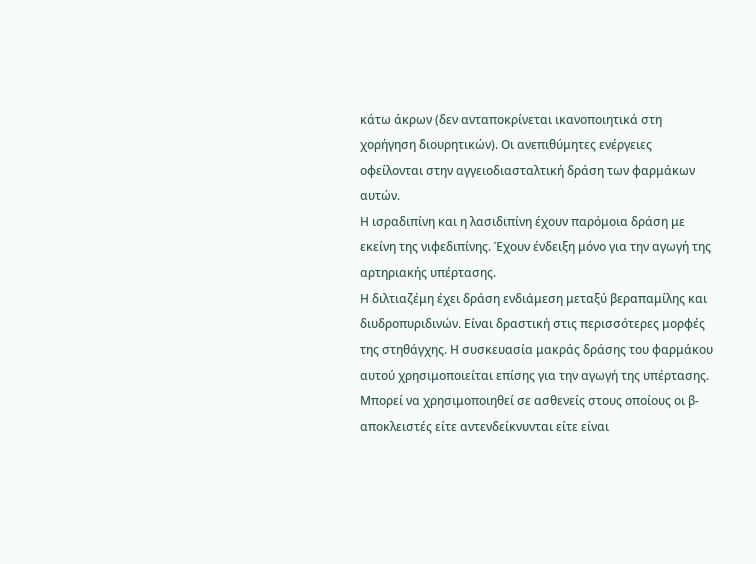κάτω άκρων (δεν ανταποκρίνεται ικανοποιητικά στη χορήγηση διουρητικών). Οι ανεπιθύμητες ενέργειες οφείλονται στην αγγειοδιασταλτική δράση των φαρμάκων αυτών.
Η ισραδιπίνη και η λασιδιπίνη έχουν παρόμοια δράση με εκείνη της νιφεδιπίνης. Έχουν ένδειξη μόνο για την αγωγή της αρτηριακής υπέρτασης.
Η διλτιαζέμη έχει δράση ενδιάμεση μεταξύ βεραπαμίλης και διυδροπυριδινών. Είναι δραστική στις περισσότερες μορφές της στηθάγχης. Η συσκευασία μακράς δράσης του φαρμάκου αυτού χρησιμοποιείται επίσης για την αγωγή της υπέρτασης. Μπορεί να χρησιμοποιηθεί σε ασθενείς στους οποίους οι β-αποκλειστές είτε αντενδείκνυνται είτε είναι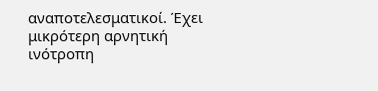αναποτελεσματικοί. Έχει μικρότερη αρνητική ινότροπη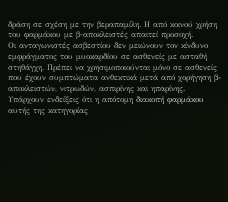δράση σε σχέση με την βεραπαμίλη. Η από κοινού χρήση του φαρμάκου με β-αποκλειστές απαιτεί προσοχή.
Οι ανταγωνιστές ασβεστίου δεν μειώνουν τον κίνδυνο εμφράγματος του μυοκαρδίου σε ασθενείς με ασταθή στηθάγχη. Πρέπει να χρησιμοποιούνται μόνο σε ασθενείς που έχουν συμπτώματα ανθεκτικά μετά από χορήγηση β-αποκλειστών, νιτρωδών, ασπιρίνης και ηπαρίνης.
Υπάρχουν ενδείξεις ότι η απότομη διακοπή φαρμάκου αυτής της κατηγορίας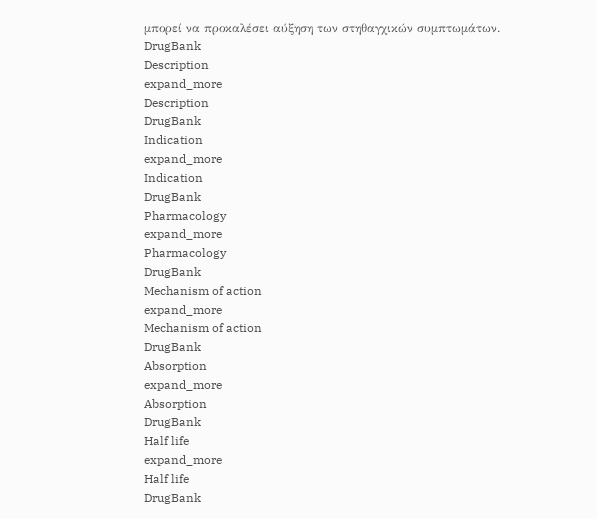μπορεί να προκαλέσει αύξηση των στηθαγχικών συμπτωμάτων.
DrugBank
Description
expand_more
Description
DrugBank
Indication
expand_more
Indication
DrugBank
Pharmacology
expand_more
Pharmacology
DrugBank
Mechanism of action
expand_more
Mechanism of action
DrugBank
Absorption
expand_more
Absorption
DrugBank
Half life
expand_more
Half life
DrugBank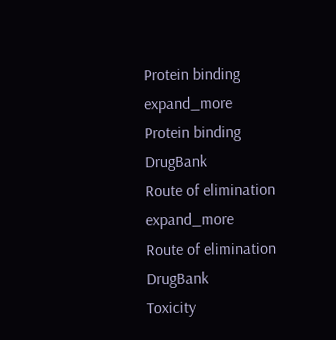Protein binding
expand_more
Protein binding
DrugBank
Route of elimination
expand_more
Route of elimination
DrugBank
Toxicity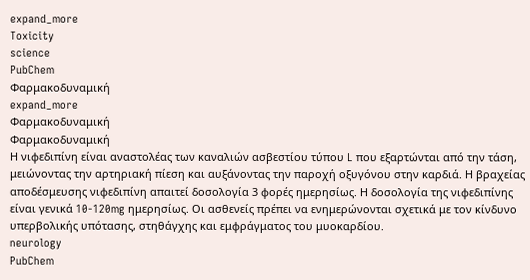expand_more
Toxicity
science
PubChem
Φαρμακοδυναμική
expand_more
Φαρμακοδυναμική
Φαρμακοδυναμική
Η νιφεδιπίνη είναι αναστολέας των καναλιών ασβεστίου τύπου L που εξαρτώνται από την τάση, μειώνοντας την αρτηριακή πίεση και αυξάνοντας την παροχή οξυγόνου στην καρδιά. Η βραχείας αποδέσμευσης νιφεδιπίνη απαιτεί δοσολογία 3 φορές ημερησίως. Η δοσολογία της νιφεδιπίνης είναι γενικά 10-120mg ημερησίως. Οι ασθενείς πρέπει να ενημερώνονται σχετικά με τον κίνδυνο υπερβολικής υπότασης, στηθάγχης και εμφράγματος του μυοκαρδίου.
neurology
PubChem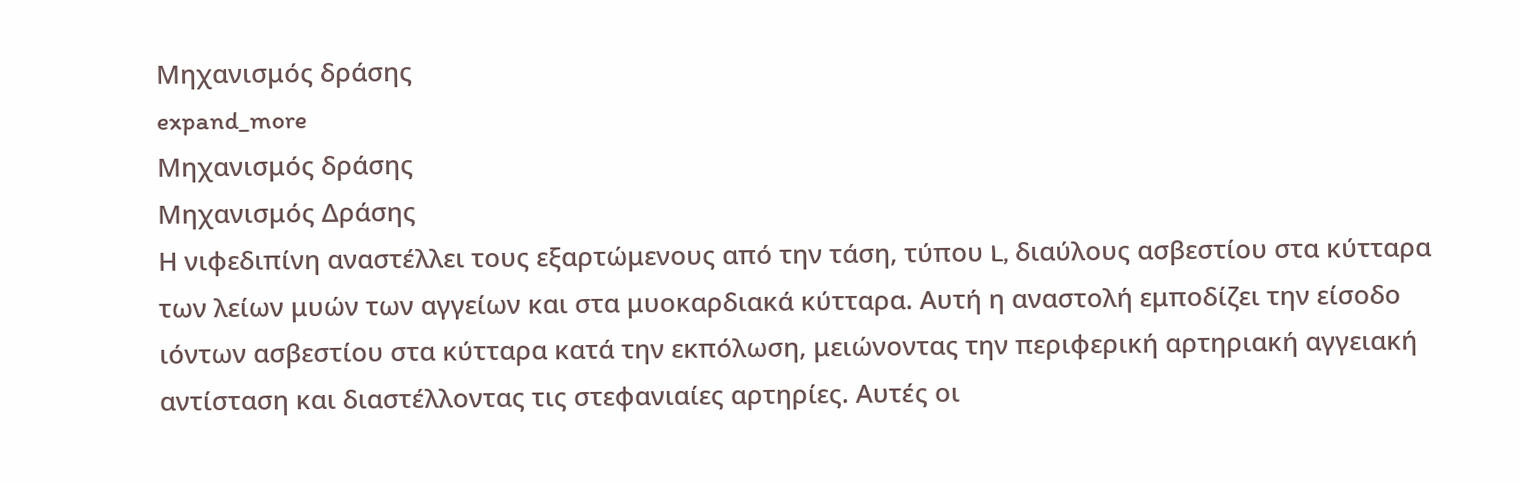Μηχανισμός δράσης
expand_more
Μηχανισμός δράσης
Μηχανισμός Δράσης
Η νιφεδιπίνη αναστέλλει τους εξαρτώμενους από την τάση, τύπου L, διαύλους ασβεστίου στα κύτταρα των λείων μυών των αγγείων και στα μυοκαρδιακά κύτταρα. Αυτή η αναστολή εμποδίζει την είσοδο ιόντων ασβεστίου στα κύτταρα κατά την εκπόλωση, μειώνοντας την περιφερική αρτηριακή αγγειακή αντίσταση και διαστέλλοντας τις στεφανιαίες αρτηρίες. Αυτές οι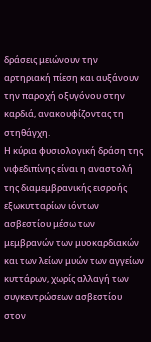δράσεις μειώνουν την αρτηριακή πίεση και αυξάνουν την παροχή οξυγόνου στην καρδιά, ανακουφίζοντας τη στηθάγχη.
Η κύρια φυσιολογική δράση της νιφεδιπίνης είναι η αναστολή της διαμεμβρανικής εισροής εξωκυτταρίων ιόντων ασβεστίου μέσω των μεμβρανών των μυοκαρδιακών και των λείων μυών των αγγείων κυττάρων, χωρίς αλλαγή των συγκεντρώσεων ασβεστίου στον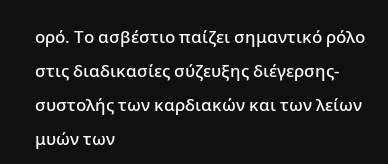ορό. Το ασβέστιο παίζει σημαντικό ρόλο στις διαδικασίες σύζευξης διέγερσης-συστολής των καρδιακών και των λείων μυών των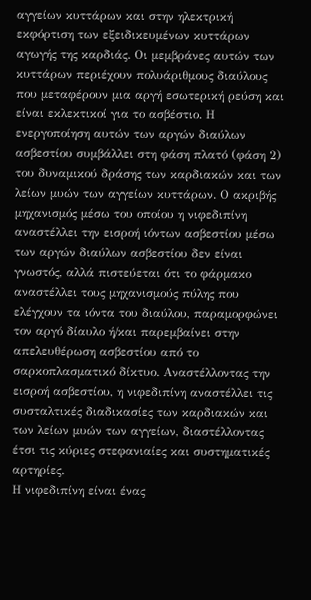αγγείων κυττάρων και στην ηλεκτρική εκφόρτιση των εξειδικευμένων κυττάρων αγωγής της καρδιάς. Οι μεμβράνες αυτών των κυττάρων περιέχουν πολυάριθμους διαύλους που μεταφέρουν μια αργή εσωτερική ρεύση και είναι εκλεκτικοί για το ασβέστιο. Η ενεργοποίηση αυτών των αργών διαύλων ασβεστίου συμβάλλει στη φάση πλατό (φάση 2) του δυναμικού δράσης των καρδιακών και των λείων μυών των αγγείων κυττάρων. Ο ακριβής μηχανισμός μέσω του οποίου η νιφεδιπίνη αναστέλλει την εισροή ιόντων ασβεστίου μέσω των αργών διαύλων ασβεστίου δεν είναι γνωστός, αλλά πιστεύεται ότι το φάρμακο αναστέλλει τους μηχανισμούς πύλης που ελέγχουν τα ιόντα του διαύλου, παραμορφώνει τον αργό δίαυλο ή/και παρεμβαίνει στην απελευθέρωση ασβεστίου από το σαρκοπλασματικό δίκτυο. Αναστέλλοντας την εισροή ασβεστίου, η νιφεδιπίνη αναστέλλει τις συσταλτικές διαδικασίες των καρδιακών και των λείων μυών των αγγείων, διαστέλλοντας έτσι τις κύριες στεφανιαίες και συστηματικές αρτηρίες.
Η νιφεδιπίνη είναι ένας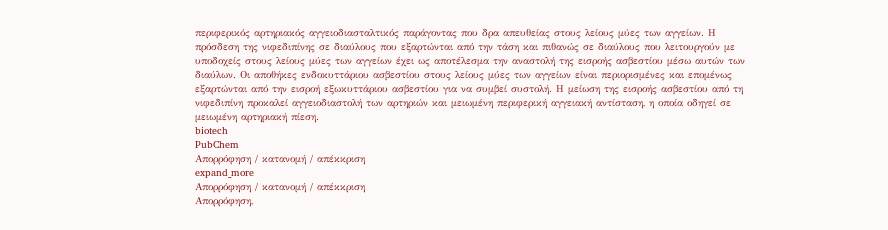περιφερικός αρτηριακός αγγειοδιασταλτικός παράγοντας που δρα απευθείας στους λείους μύες των αγγείων. Η πρόσδεση της νιφεδιπίνης σε διαύλους που εξαρτώνται από την τάση και πιθανώς σε διαύλους που λειτουργούν με υποδοχείς στους λείους μύες των αγγείων έχει ως αποτέλεσμα την αναστολή της εισροής ασβεστίου μέσω αυτών των διαύλων. Οι αποθήκες ενδοκυττάριου ασβεστίου στους λείους μύες των αγγείων είναι περιορισμένες και επομένως εξαρτώνται από την εισροή εξωκυττάριου ασβεστίου για να συμβεί συστολή. Η μείωση της εισροής ασβεστίου από τη νιφεδιπίνη προκαλεί αγγειοδιαστολή των αρτηριών και μειωμένη περιφερική αγγειακή αντίσταση, η οποία οδηγεί σε μειωμένη αρτηριακή πίεση.
biotech
PubChem
Απορρόφηση / κατανομή / απέκκριση
expand_more
Απορρόφηση / κατανομή / απέκκριση
Απορρόφηση,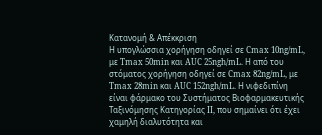Κατανομή & Απέκκριση
Η υπογλώσσια χορήγηση οδηγεί σε Cmax 10ng/mL, με Tmax 50min και AUC 25ngh/mL. Η από του στόματος χορήγηση οδηγεί σε Cmax 82ng/mL, με Tmax 28min και AUC 152ngh/mL. Η νιφεδιπίνη είναι φάρμακο του Συστήματος Βιοφαρμακευτικής Ταξινόμησης Κατηγορίας II, που σημαίνει ότι έχει χαμηλή διαλυτότητα και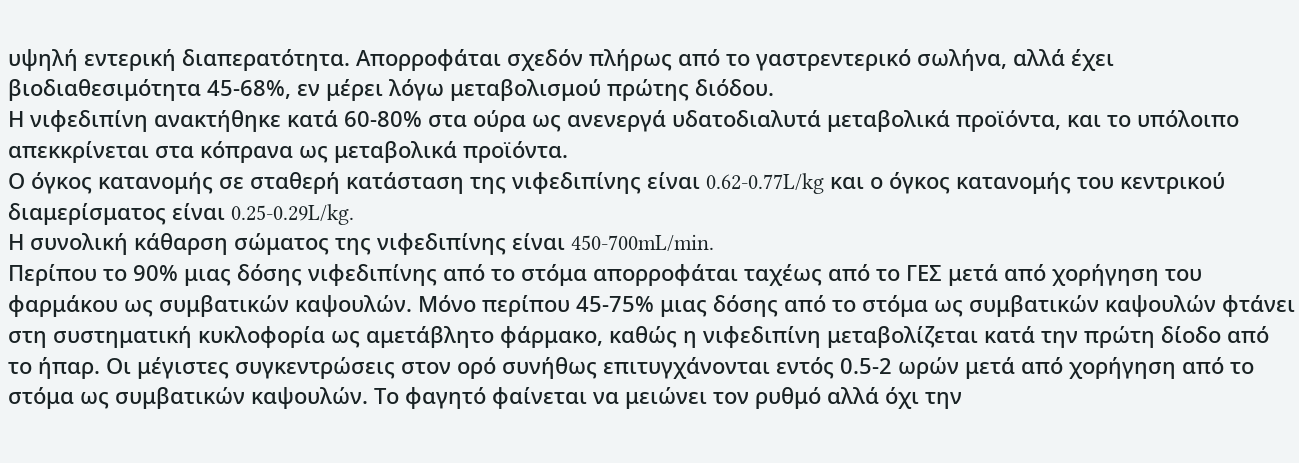υψηλή εντερική διαπερατότητα. Απορροφάται σχεδόν πλήρως από το γαστρεντερικό σωλήνα, αλλά έχει βιοδιαθεσιμότητα 45-68%, εν μέρει λόγω μεταβολισμού πρώτης διόδου.
Η νιφεδιπίνη ανακτήθηκε κατά 60-80% στα ούρα ως ανενεργά υδατοδιαλυτά μεταβολικά προϊόντα, και το υπόλοιπο απεκκρίνεται στα κόπρανα ως μεταβολικά προϊόντα.
Ο όγκος κατανομής σε σταθερή κατάσταση της νιφεδιπίνης είναι 0.62-0.77L/kg και ο όγκος κατανομής του κεντρικού διαμερίσματος είναι 0.25-0.29L/kg.
Η συνολική κάθαρση σώματος της νιφεδιπίνης είναι 450-700mL/min.
Περίπου το 90% μιας δόσης νιφεδιπίνης από το στόμα απορροφάται ταχέως από το ΓΕΣ μετά από χορήγηση του φαρμάκου ως συμβατικών καψουλών. Μόνο περίπου 45-75% μιας δόσης από το στόμα ως συμβατικών καψουλών φτάνει στη συστηματική κυκλοφορία ως αμετάβλητο φάρμακο, καθώς η νιφεδιπίνη μεταβολίζεται κατά την πρώτη δίοδο από το ήπαρ. Οι μέγιστες συγκεντρώσεις στον ορό συνήθως επιτυγχάνονται εντός 0.5-2 ωρών μετά από χορήγηση από το στόμα ως συμβατικών καψουλών. Το φαγητό φαίνεται να μειώνει τον ρυθμό αλλά όχι την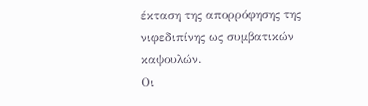έκταση της απορρόφησης της νιφεδιπίνης ως συμβατικών καψουλών.
Οι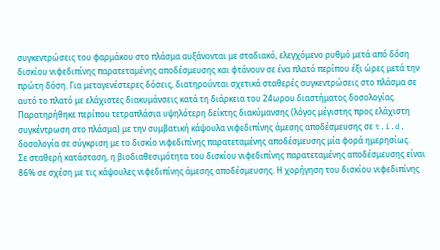συγκεντρώσεις του φαρμάκου στο πλάσμα αυξάνονται με σταδιακό, ελεγχόμενο ρυθμό μετά από δόση δισκίου νιφεδιπίνης παρατεταμένης αποδέσμευσης και φτάνουν σε ένα πλατό περίπου έξι ώρες μετά την πρώτη δόση. Για μεταγενέστερες δόσεις, διατηρούνται σχετικά σταθερές συγκεντρώσεις στο πλάσμα σε αυτό το πλατό με ελάχιστες διακυμάνσεις κατά τη διάρκεια του 24ωρου διαστήματος δοσολογίας. Παρατηρήθηκε περίπου τετραπλάσια υψηλότερη δείκτης διακύμανσης (λόγος μέγιστης προς ελάχιστη συγκέντρωση στο πλάσμα) με την συμβατική κάψουλα νιφεδιπίνης άμεσης αποδέσμευσης σε t.i.d. δοσολογία σε σύγκριση με το δισκίο νιφεδιπίνης παρατεταμένης αποδέσμευσης μία φορά ημερησίως.
Σε σταθερή κατάσταση, η βιοδιαθεσιμότητα του δισκίου νιφεδιπίνης παρατεταμένης αποδέσμευσης είναι 86% σε σχέση με τις κάψουλες νιφεδιπίνης άμεσης αποδέσμευσης. Η χορήγηση του δισκίου νιφεδιπίνης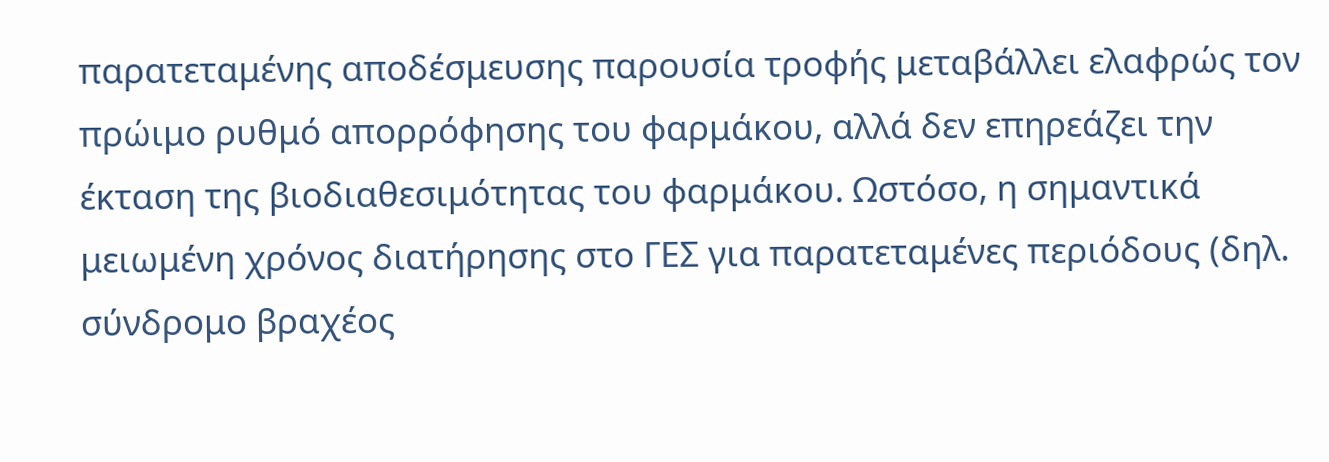παρατεταμένης αποδέσμευσης παρουσία τροφής μεταβάλλει ελαφρώς τον πρώιμο ρυθμό απορρόφησης του φαρμάκου, αλλά δεν επηρεάζει την έκταση της βιοδιαθεσιμότητας του φαρμάκου. Ωστόσο, η σημαντικά μειωμένη χρόνος διατήρησης στο ΓΕΣ για παρατεταμένες περιόδους (δηλ. σύνδρομο βραχέος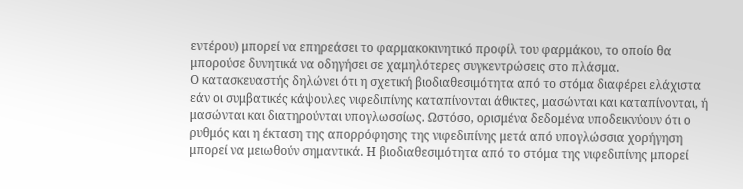εντέρου) μπορεί να επηρεάσει το φαρμακοκινητικό προφίλ του φαρμάκου, το οποίο θα μπορούσε δυνητικά να οδηγήσει σε χαμηλότερες συγκεντρώσεις στο πλάσμα.
Ο κατασκευαστής δηλώνει ότι η σχετική βιοδιαθεσιμότητα από το στόμα διαφέρει ελάχιστα εάν οι συμβατικές κάψουλες νιφεδιπίνης καταπίνονται άθικτες, μασώνται και καταπίνονται, ή μασώνται και διατηρούνται υπογλωσσίως. Ωστόσο, ορισμένα δεδομένα υποδεικνύουν ότι ο ρυθμός και η έκταση της απορρόφησης της νιφεδιπίνης μετά από υπογλώσσια χορήγηση μπορεί να μειωθούν σημαντικά. Η βιοδιαθεσιμότητα από το στόμα της νιφεδιπίνης μπορεί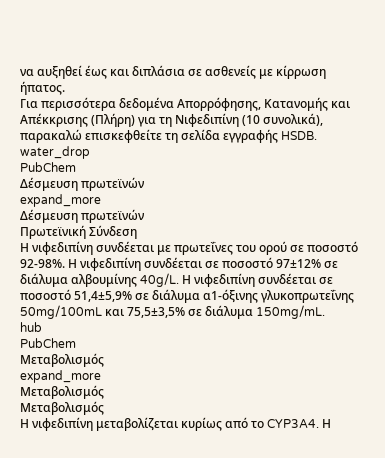να αυξηθεί έως και διπλάσια σε ασθενείς με κίρρωση ήπατος.
Για περισσότερα δεδομένα Απορρόφησης, Κατανομής και Απέκκρισης (Πλήρη) για τη Νιφεδιπίνη (10 συνολικά), παρακαλώ επισκεφθείτε τη σελίδα εγγραφής HSDB.
water_drop
PubChem
Δέσμευση πρωτεϊνών
expand_more
Δέσμευση πρωτεϊνών
Πρωτεϊνική Σύνδεση
Η νιφεδιπίνη συνδέεται με πρωτεΐνες του ορού σε ποσοστό 92-98%. Η νιφεδιπίνη συνδέεται σε ποσοστό 97±12% σε διάλυμα αλβουμίνης 40g/L. Η νιφεδιπίνη συνδέεται σε ποσοστό 51,4±5,9% σε διάλυμα α1-όξινης γλυκοπρωτεΐνης 50mg/100mL και 75,5±3,5% σε διάλυμα 150mg/mL.
hub
PubChem
Μεταβολισμός
expand_more
Μεταβολισμός
Μεταβολισμός
Η νιφεδιπίνη μεταβολίζεται κυρίως από το CYP3A4. Η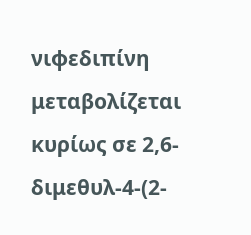νιφεδιπίνη μεταβολίζεται κυρίως σε 2,6-διμεθυλ-4-(2-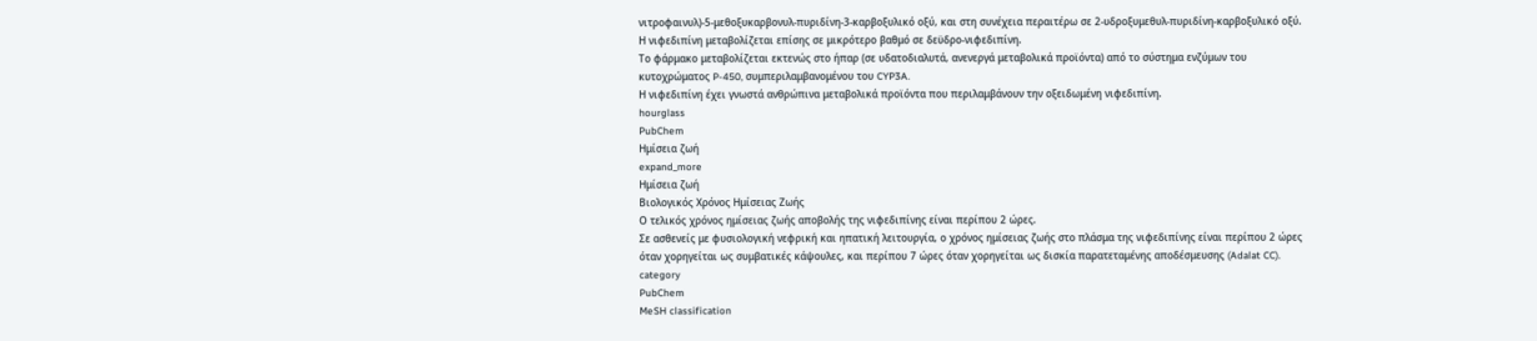νιτροφαινυλ)-5-μεθοξυκαρβονυλ-πυριδίνη-3-καρβοξυλικό οξύ, και στη συνέχεια περαιτέρω σε 2-υδροξυμεθυλ-πυριδίνη-καρβοξυλικό οξύ. Η νιφεδιπίνη μεταβολίζεται επίσης σε μικρότερο βαθμό σε δεϋδρο-νιφεδιπίνη.
Το φάρμακο μεταβολίζεται εκτενώς στο ήπαρ (σε υδατοδιαλυτά, ανενεργά μεταβολικά προϊόντα) από το σύστημα ενζύμων του κυτοχρώματος P-450, συμπεριλαμβανομένου του CYP3A.
Η νιφεδιπίνη έχει γνωστά ανθρώπινα μεταβολικά προϊόντα που περιλαμβάνουν την οξειδωμένη νιφεδιπίνη.
hourglass
PubChem
Ημίσεια ζωή
expand_more
Ημίσεια ζωή
Βιολογικός Χρόνος Ημίσειας Ζωής
Ο τελικός χρόνος ημίσειας ζωής αποβολής της νιφεδιπίνης είναι περίπου 2 ώρες.
Σε ασθενείς με φυσιολογική νεφρική και ηπατική λειτουργία, ο χρόνος ημίσειας ζωής στο πλάσμα της νιφεδιπίνης είναι περίπου 2 ώρες όταν χορηγείται ως συμβατικές κάψουλες, και περίπου 7 ώρες όταν χορηγείται ως δισκία παρατεταμένης αποδέσμευσης (Adalat CC).
category
PubChem
MeSH classification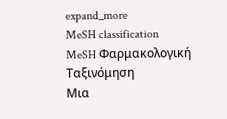expand_more
MeSH classification
MeSH Φαρμακολογική Ταξινόμηση
Μια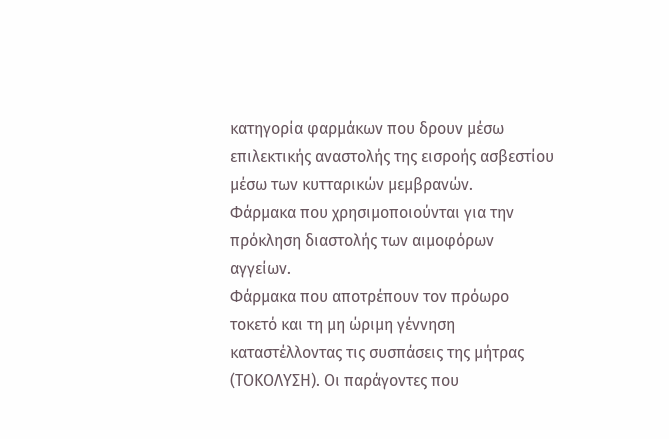κατηγορία φαρμάκων που δρουν μέσω επιλεκτικής αναστολής της εισροής ασβεστίου μέσω των κυτταρικών μεμβρανών.
Φάρμακα που χρησιμοποιούνται για την πρόκληση διαστολής των αιμοφόρων αγγείων.
Φάρμακα που αποτρέπουν τον πρόωρο τοκετό και τη μη ώριμη γέννηση καταστέλλοντας τις συσπάσεις της μήτρας (ΤΟΚΟΛΥΣΗ). Οι παράγοντες που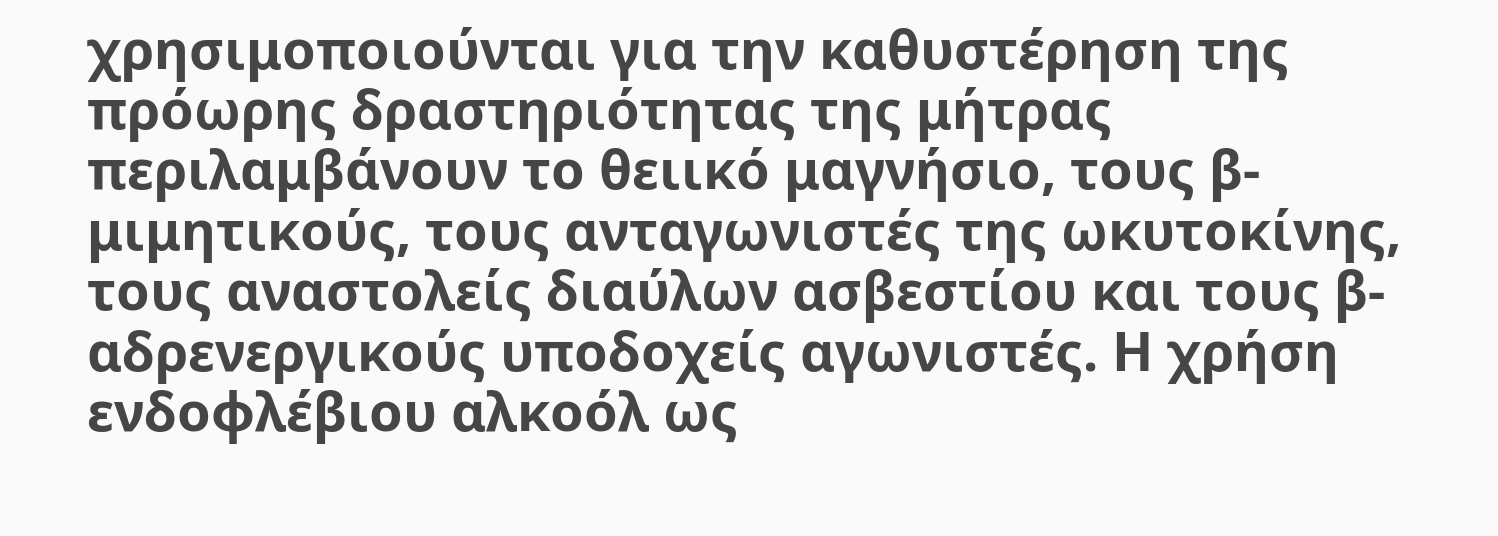χρησιμοποιούνται για την καθυστέρηση της πρόωρης δραστηριότητας της μήτρας περιλαμβάνουν το θειικό μαγνήσιο, τους β-μιμητικούς, τους ανταγωνιστές της ωκυτοκίνης, τους αναστολείς διαύλων ασβεστίου και τους β-αδρενεργικούς υποδοχείς αγωνιστές. Η χρήση ενδοφλέβιου αλκοόλ ως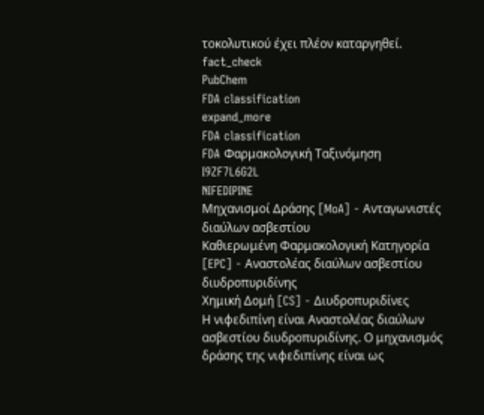τοκολυτικού έχει πλέον καταργηθεί.
fact_check
PubChem
FDA classification
expand_more
FDA classification
FDA Φαρμακολογική Ταξινόμηση
I9ZF7L6G2L
NIFEDIPINE
Μηχανισμοί Δράσης [MoA] - Ανταγωνιστές διαύλων ασβεστίου
Καθιερωμένη Φαρμακολογική Κατηγορία [EPC] - Αναστολέας διαύλων ασβεστίου διυδροπυριδίνης
Χημική Δομή [CS] - Διυδροπυριδίνες
Η νιφεδιπίνη είναι Αναστολέας διαύλων ασβεστίου διυδροπυριδίνης. Ο μηχανισμός δράσης της νιφεδιπίνης είναι ως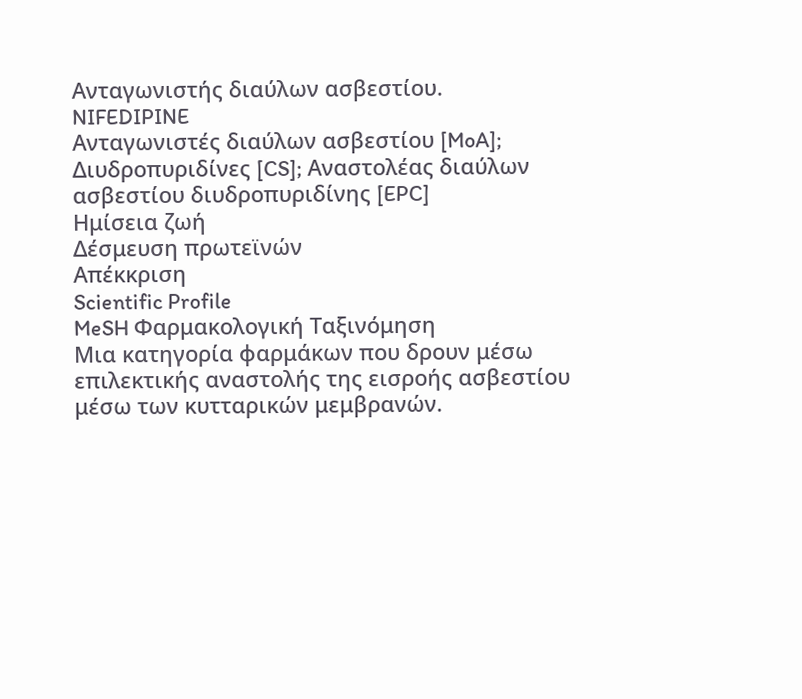Ανταγωνιστής διαύλων ασβεστίου.
NIFEDIPINE
Ανταγωνιστές διαύλων ασβεστίου [MoA]; Διυδροπυριδίνες [CS]; Αναστολέας διαύλων ασβεστίου διυδροπυριδίνης [EPC]
Ημίσεια ζωή
Δέσμευση πρωτεϊνών
Απέκκριση
Scientific Profile
MeSH Φαρμακολογική Ταξινόμηση
Μια κατηγορία φαρμάκων που δρουν μέσω επιλεκτικής αναστολής της εισροής ασβεστίου μέσω των κυτταρικών μεμβρανών.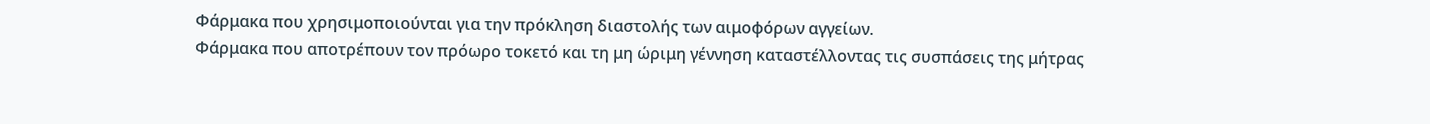Φάρμακα που χρησιμοποιούνται για την πρόκληση διαστολής των αιμοφόρων αγγείων.
Φάρμακα που αποτρέπουν τον πρόωρο τοκετό και τη μη ώριμη γέννηση καταστέλλοντας τις συσπάσεις της μήτρας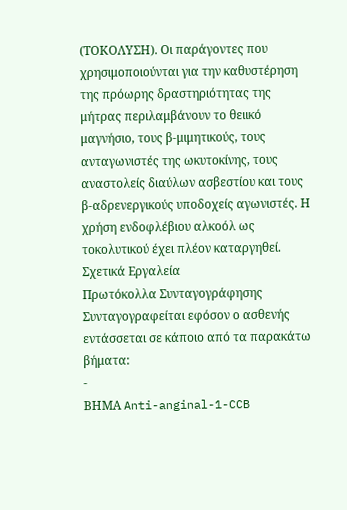(ΤΟΚΟΛΥΣΗ). Οι παράγοντες που χρησιμοποιούνται για την καθυστέρηση της πρόωρης δραστηριότητας της μήτρας περιλαμβάνουν το θειικό μαγνήσιο, τους β-μιμητικούς, τους ανταγωνιστές της ωκυτοκίνης, τους αναστολείς διαύλων ασβεστίου και τους β-αδρενεργικούς υποδοχείς αγωνιστές. Η χρήση ενδοφλέβιου αλκοόλ ως τοκολυτικού έχει πλέον καταργηθεί.
Σχετικά Εργαλεία
Πρωτόκολλα Συνταγογράφησης
Συνταγογραφείται εφόσον ο ασθενής εντάσσεται σε κάποιο από τα παρακάτω βήματα:
-
ΒΗΜΑ Anti-anginal-1-CCB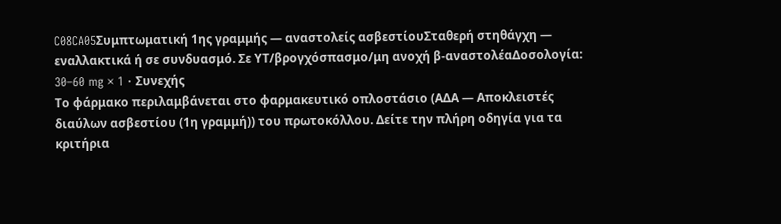C08CA05Συμπτωματική 1ης γραμμής — αναστολείς ασβεστίουΣταθερή στηθάγχη — εναλλακτικά ή σε συνδυασμό. Σε ΥΤ/βρογχόσπασμο/μη ανοχή β-αναστολέαΔοσολογία: 30–60 mg × 1 · Συνεχής
Το φάρμακο περιλαμβάνεται στο φαρμακευτικό οπλοστάσιο (ΑΔΑ — Αποκλειστές διαύλων ασβεστίου (1η γραμμή)) του πρωτοκόλλου. Δείτε την πλήρη οδηγία για τα κριτήρια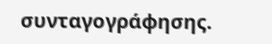συνταγογράφησης.